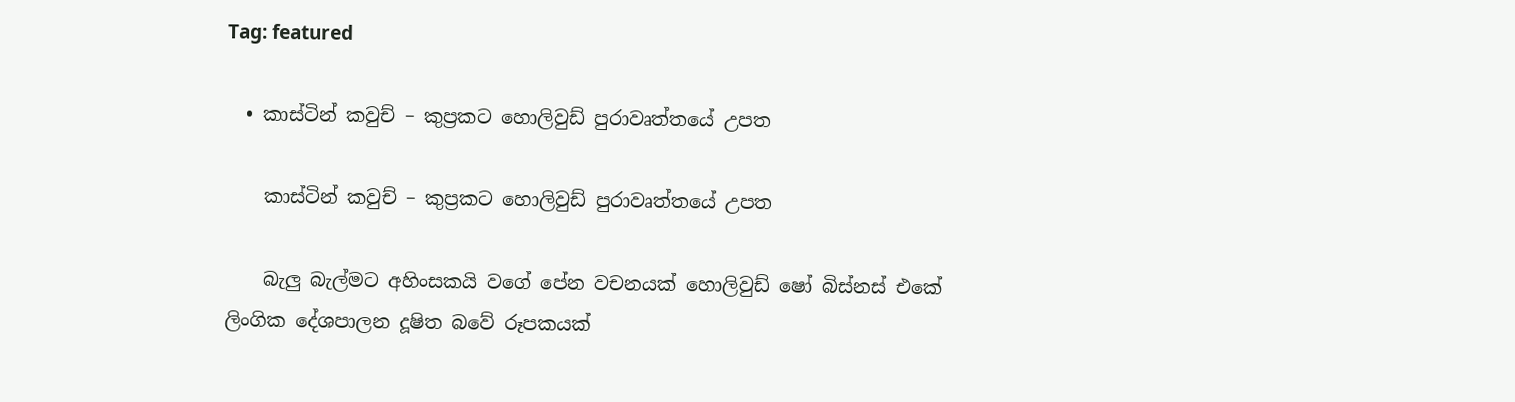Tag: featured

  • කාස්ටින් කවුච් – කුප්‍රකට හොලිවුඩ් පුරාවෘත්තයේ උපත

    කාස්ටින් කවුච් – කුප්‍රකට හොලිවුඩ් පුරාවෘත්තයේ උපත

    බැලු බැල්මට අහිංසකයි වගේ පේන වචනයක් හොලිවුඩ් ෂෝ බිස්නස් එකේ ලිංගික දේශපාලන දූෂිත බවේ රූපකයක්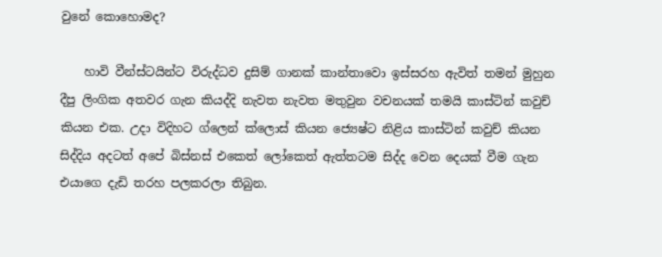වුනේ කොහොමද?

    හාවි වීන්ස්ටයින්ට විරුද්ධව දුසිම් ගානක් කාන්තාවො ඉස්සරහ ඇවිත් තමන් මුහුන දීපු ලිංගික අතවර ගැන කියද්දි නැවත නැවත මතුවුන වචනයක් තමයි කාස්ටින් කවුච් කියන එක. උදා විදිහට ග්ලෙන් ක්ලොස් කියන ජ්‍යෙෂ්ට නිළිය කාස්ටින් කවුච් කියන සිද්දිය අදටත් අපේ බිස්නස් එකෙත් ලෝකෙත් ඇත්තටම සිද්ද වෙන දෙයක් වීම ගැන එයාගෙ දැඩි තරහ පලකරලා තිබුන.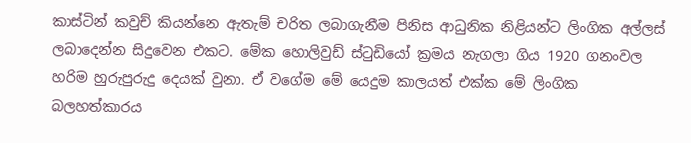කාස්ටින් කවුච් කියන්නෙ ඇතැම් චරිත ලබාගැනීම පිනිස ආධුනික නිළියන්ට ලිංගික අල්ලස් ලබාදෙන්න සිදුවෙන එකට. මේක හොලිවුඩ් ස්ටුඩියෝ ක්‍රමය නැගලා ගිය 1920 ගනංවල හරිම හුරුපුරුදු දෙයක් වුනා. ඒ වගේම මේ යෙදුම කාලයත් එක්ක මේ ලිංගික බලහත්කාරය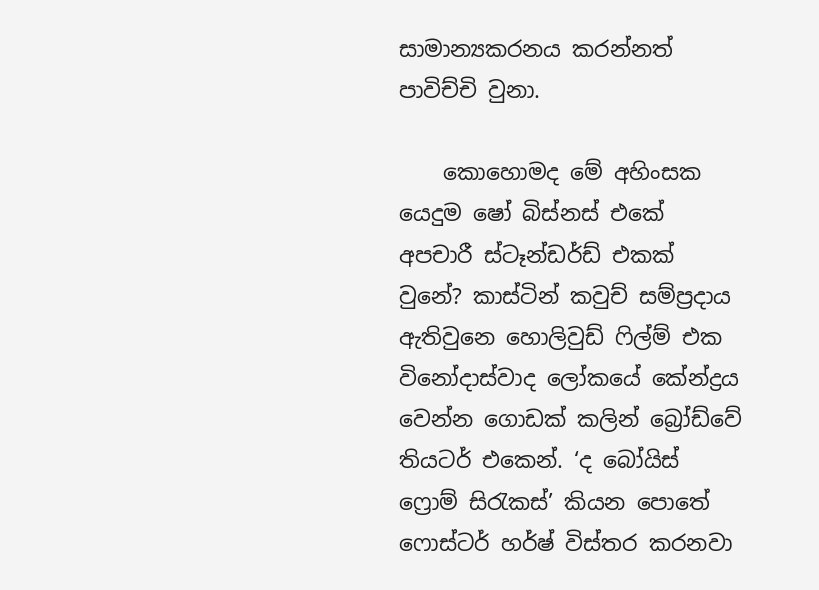සාමාන්‍යකරනය කරන්නත් පාවිච්චි වුනා.

    කොහොමද මේ අහිංසක යෙදුම ෂෝ බිස්නස් එකේ අපචාරී ස්ටෑන්ඩර්ඩ් එකක් වුනේ? කාස්ටින් කවුච් සම්ප්‍රදාය ඇතිවුනෙ හොලිවුඩ් ෆිල්ම් එක විනෝදාස්වාද ලෝකයේ කේන්ද්‍රය වෙන්න ගොඩක් කලින් බ්‍රෝඩ්වේ තියටර් එකෙන්. ‘ද බෝයිස් ෆ්‍රොම් සිරැකස්’ කියන පොතේ ෆොස්ටර් හර්ෂ් විස්තර කරනවා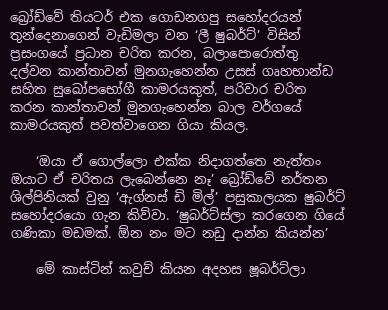බ්‍රෝඩ්වේ තියටර් එක ගොඩනගපු සහෝදරයන් තුන්දෙනාගෙන් වැඩිමලා වන ‘ලී ෂුබර්ට්’ විසින් ප්‍රසංගයේ ප්‍රධාන චරිත කරන, බලාපොරොත්තු දල්වන කාන්තාවන් මුනගැහෙන්න උසස් ගෘහභාන්ඩ සහිත සුඛෝපභෝගී කාමරයකුත්, පරිවාර චරිත කරන කාන්තාවන් මුනගැහෙන්න බාල වර්ගයේ කාමරයකුත් පවත්වාගෙන ගියා කියල.

    ‘ඔයා ඒ ගොල්ලො එක්ක නිදාගත්තෙ නැත්තං ඔයාට ඒ චරිතය ලැබෙන්නෙ නෑ’ බ්‍රෝඩ්වේ නර්තන ශිල්පිනියක් වුනු ‘ඇග්නස් ඩි මිල්’ පසුකාලයක ෂුබර්ට් සහෝදරයො ගැන කිව්වා. ‘ෂුබර්ට්ස්ලා කරගෙන ගියේ ගණිකා මඩමක්. ඕන නං මට නඩු දාන්න කියන්න’

    මේ කාස්ටින් කවුච් කියන අදහස ෂූබර්ට්ලා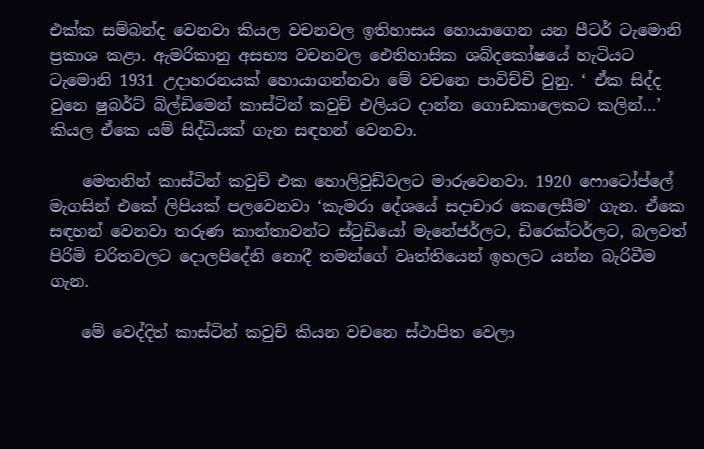එක්ක සම්බන්ද වෙනවා කියල වචනවල ඉතිහාසය හොයාගෙන යන පීටර් ටැමොනි ප්‍රකාශ කළා. ඇමරිකානු අසභ්‍ය වචනවල ඓතිහාසික ශබ්දකෝෂයේ හැටියට ටැමොනි 1931 උදාහරනයක් හොයාගන්නවා මේ වචනෙ පාවිච්චි වුනු. ‘ ඒක සිද්ද වුනෙ ෂුබර්ට් බිල්ඩිමෙන් කාස්ටින් කවුච් එලියට දාන්න ගොඩකාලෙකට කලින්…’ කියල ඒකෙ යම් සිද්ධියක් ගැන සඳහන් වෙනවා.

    මෙතනින් කාස්ටින් කවුච් එක හොලිවුඩ්වලට මාරුවෙනවා. 1920 ෆොටෝප්ලේ මැගසින් එකේ ලිපියක් පලවෙනවා ‘කැමරා දේශයේ සදාචාර කෙලෙසීම’ ගැන. ඒකෙ සඳහන් වෙනවා තරුණ කාන්තාවන්ට ස්ටුඩියෝ මැනේජර්ලට, ඩිරෙක්ටර්ලට, බලවත් පිරිමි චරිතවලට දොලපිදේනි නොදී තමන්ගේ වෘත්තියෙන් ඉහලට යන්න බැරිවීම ගැන.

    මේ වෙද්දිත් කාස්ටින් කවුච් කියන වචනෙ ස්ථාපිත වෙලා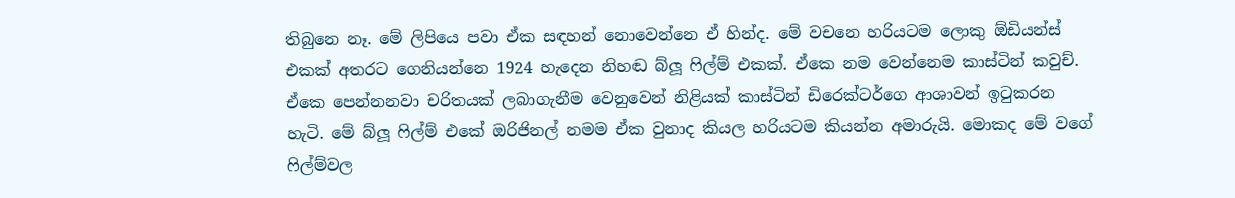තිබුනෙ නෑ. මේ ලිපියෙ පවා ඒක සඳහන් නොවෙන්නෙ ඒ හින්ද. මේ වචනෙ හරියටම ලොකු ඕඩියන්ස් එකක් අතරට ගෙනියන්නෙ 1924 හැදෙන නිහඬ බ්ලූ ෆිල්ම් එකක්. ඒකෙ නම වෙන්නෙම කාස්ටින් කවුච්. ඒකෙ පෙන්නනවා චරිතයක් ලබාගැනීම වෙනුවෙන් නිළියක් කාස්ටින් ඩිරෙක්ටර්ගෙ ආශාවන් ඉටුකරන හැටි. මේ බ්ලූ ෆිල්ම් එකේ ඔරිජිනල් නමම ඒක වුනාද කියල හරියටම කියන්න අමාරුයි. මොකද මේ වගේ ෆිල්ම්වල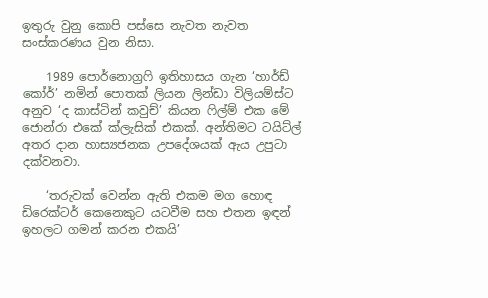ඉතුරු වුනු කොපි පස්සෙ නැවත නැවත සංස්කරණය වුන නිසා.

    1989 පොර්නොග්‍රෆි ඉතිහාසය ගැන ‘හාර්ඩ් කෝර්’ නමින් පොතක් ලියන ලින්ඩා විලියම්ස්ට අනුව ‘ද කාස්ටින් කවුච්’ කියන ෆිල්ම් එක මේ ජොන්රා එකේ ක්ලැසික් එකක්. අන්තිමට ටයිට්ල් අතර දාන හාස්‍යජනක උපදේශයක් ඇය උපුටා දක්වනවා.

    ‘තරුවක් වෙන්න ඇති එකම මග හොඳ ඩිරෙක්ටර් කෙනෙකුට යටවීම සහ එතන ඉඳන් ඉහලට ගමන් කරන එකයි’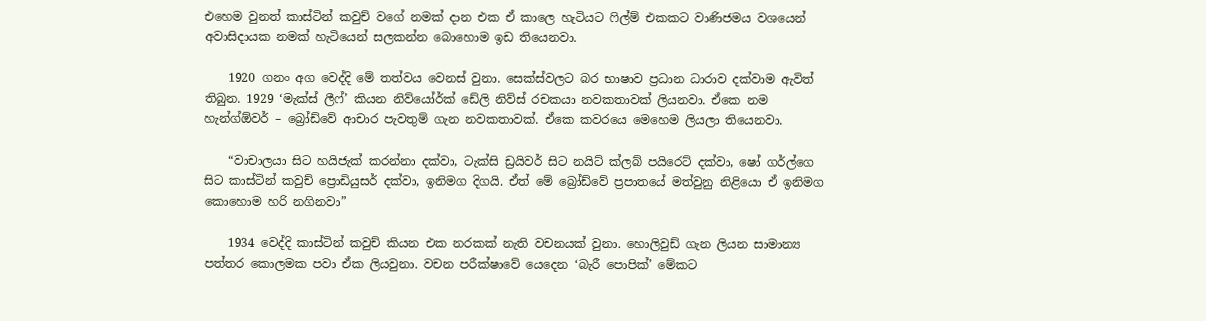එහෙම වුනත් කාස්ටින් කවුච් වගේ නමක් දාන එක ඒ කාලෙ හැටියට ෆිල්ම් එකකට වාණිජමය වශයෙන් අවාසිදායක නමක් හැටියෙන් සලකන්න බොහොම ඉඩ තියෙනවා.

    1920 ගනං අග වෙද්දි මේ තත්වය වෙනස් වුනා. සෙක්ස්වලට බර භාෂාව ප්‍රධාන ධාරාව දක්වාම ඇවිත් තිබුන. 1929 ‘මැක්ස් ලීෆ්’ කියන නිව්යෝර්ක් ඩේලි නිව්ස් රචකයා නවකතාවක් ලියනවා. ඒකෙ නම හැන්ග්ඕවර් – බ්‍රෝඩ්වේ ආචාර පැවතුම් ගැන නවකතාවක්. ඒකෙ කවරයෙ මෙහෙම ලියලා තියෙනවා.

    “වාචාලයා සිට හයිජැක් කරන්නා දක්වා, ටැක්සි ඩ්‍රයිවර් සිට නයිට් ක්ලබ් පයිරෙට් දක්වා, ෂෝ ගර්ල්ගෙ සිට කාස්ටින් කවුච් ප්‍රොඩියුසර් දක්වා, ඉනිමග දිගයි. ඒත් මේ බ්‍රෝඩ්වේ ප්‍රපාතයේ මත්වුනු නිළියො ඒ ඉනිමග කොහොම හරි නගිනවා”

    1934 වෙද්දි කාස්ටින් කවුච් කියන එක නරකක් නැති වචනයක් වුනා. හොලිවුඩ් ගැන ලියන සාමාන්‍ය පත්තර කොලමක පවා ඒක ලියවුනා. වචන පරීක්ෂාවේ යෙදෙන ‘බැරී පොපික්’ මේකට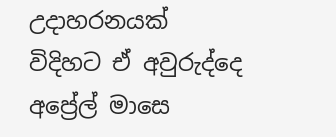උදාහරනයක් විදිහට ඒ අවුරුද්දෙ අප්‍රේල් මාසෙ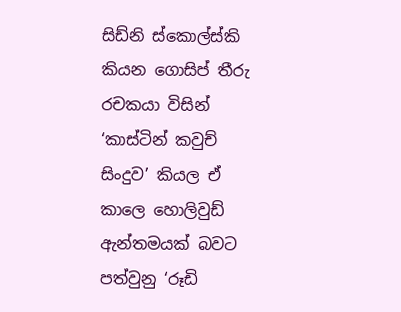සිඩ්නි ස්කොල්ස්කි කියන ගොසිප් තීරු රචකයා විසින් ‘කාස්ටින් කවුච් සිංදුව’ කියල ඒ කාලෙ හොලිවුඩ් ඇන්තමයක් බවට පත්වුනු ‘රූඩි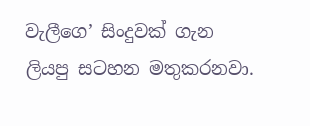වැලීගෙ’ සිංදුවක් ගැන ලියපු සටහන මතුකරනවා.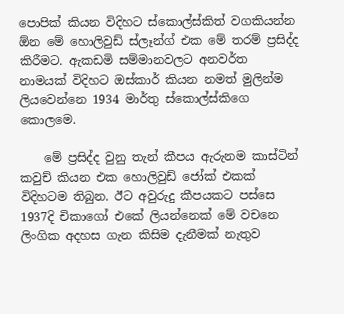පොපික් කියන විදිහට ස්කොල්ස්කිත් වගකියන්න ඕන මේ හොලිවුඩ් ස්ලෑන්ග් එක මේ තරම් ප්‍රසිද්ද කිරීමට. ඇකඩමි සම්මානවලට අනවර්ත නාමයක් විදිහට ඔස්කාර් කියන නමත් මුලින්ම ලියවෙන්නෙ 1934 මාර්තු ස්කොල්ස්කිගෙ කොලමෙ.

    මේ ප්‍රසිද්ද වුනු තැන් කීපය ඇරුනම කාස්ටින් කවුච් කියන එක හොලිවුඩ් ජෝක් එකක් විදිහටම තිබුන. ඊට අවුරුදු කීපයකට පස්සෙ 1937දි චිකාගෝ එකේ ලියන්නෙක් මේ වචනෙ ලිංගික අදහස ගැන කිසිම දැනීමක් නැතුව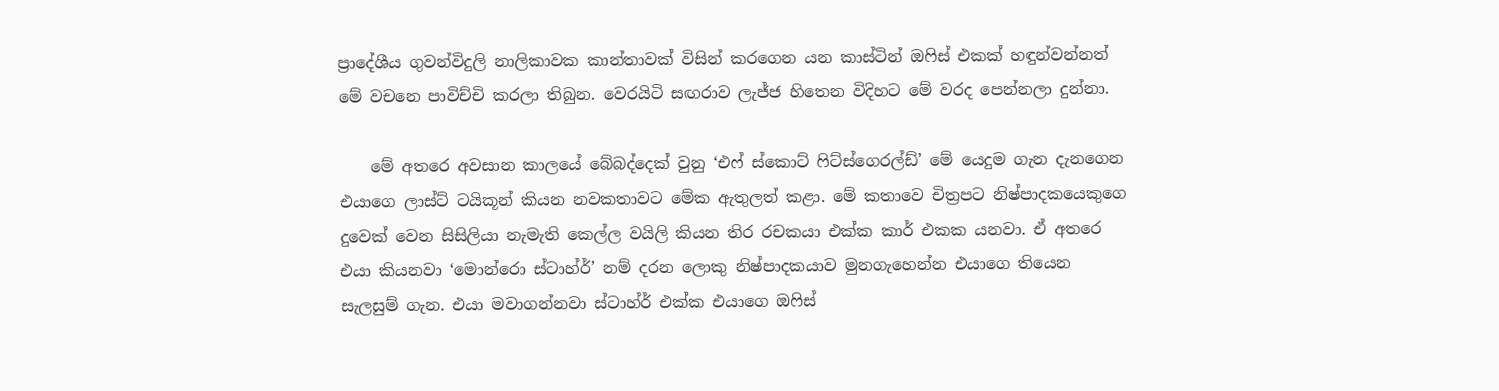ප්‍රාදේශීය ගුවන්විදුලි නාලිකාවක කාන්තාවක් විසින් කරගෙන යන කාස්ටින් ඔෆිස් එකක් හඳුන්වන්නත් මේ වචනෙ පාවිච්චි කරලා තිබුන. වෙරයිටි සඟරාව ලැජ්ජ හිතෙන විදිහට මේ වරද පෙන්නලා දුන්නා.

    මේ අතරෙ අවසාන කාලයේ බේබද්දෙක් වුනු ‘එෆ් ස්කොට් ෆිට්ස්ගෙරල්ඩ්’ මේ යෙදුම ගැන දැනගෙන එයාගෙ ලාස්ට් ටයිකූන් කියන නවකතාවට මේක ඇතුලත් කළා. මේ කතාවෙ චිත්‍රපට නිෂ්පාදකයෙකුගෙ දුවෙක් වෙන සිසිලියා නැමැති කෙල්ල වයිලි කියන තිර රචකයා එක්ක කාර් එකක යනවා. ඒ අතරෙ එයා කියනවා ‘මොන්රො ස්ටාහ්ර්’ නම් දරන ලොකු නිෂ්පාදකයාව මුනගැහෙන්න එයාගෙ තියෙන සැලසුම් ගැන. එයා මවාගන්නවා ස්ටාහ්ර් එක්ක එයාගෙ ඔෆිස්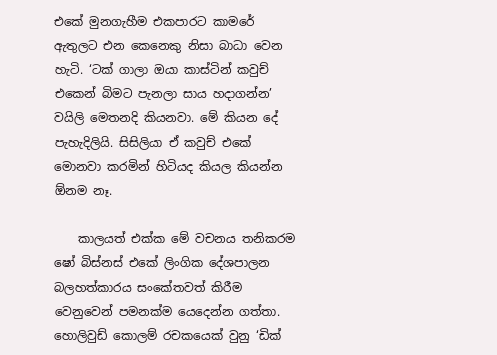එකේ මුනගැහීම එකපාරට කාමරේ ඇතුලට එන කෙනෙකු නිසා බාධා වෙන හැටි. ‘ටක් ගාලා ඔයා කාස්ටින් කවුච් එකෙන් බිමට පැනලා සාය හදාගන්න’ වයිලි මෙතනදි කියනවා. මේ කියන දේ පැහැදිලියි. සිසිලියා ඒ කවුච් එකේ මොනවා කරමින් හිටියද කියල කියන්න ඕනම නෑ.

    කාලයත් එක්ක මේ වචනය තනිකරම ෂෝ බිස්නස් එකේ ලිංගික දේශපාලන බලහත්කාරය සංකේතවත් කිරීම වෙනුවෙන් පමනක්ම යෙදෙන්න ගත්තා. හොලිවුඩ් කොලම් රචකයෙක් වුනු ‘ඩික්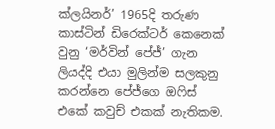ක්ලයිනර්’ 1965දි තරුණ කාස්ටින් ඩිරෙක්ටර් කෙනෙක් වුනු ‘මර්වින් පේජ්’ ගැන ලියද්දි එයා මුලින්ම සලකුනු කරන්නෙ පේජ්ගෙ ඔෆිස් එකේ කවුච් එකක් නැතිකම.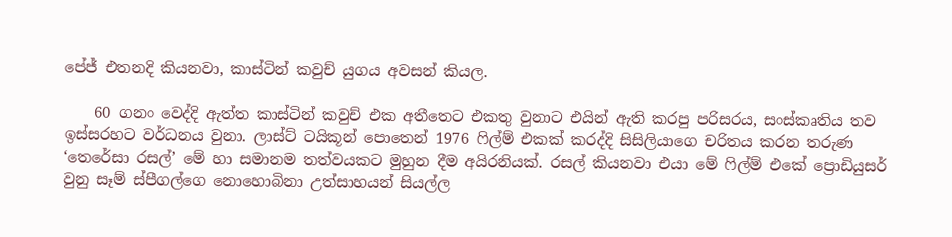පේජ් එතනදි කියනවා, කාස්ටින් කවුච් යුගය අවසන් කියල.

    60 ගනං වෙද්දි ඇත්ත කාස්ටින් කවුච් එක අතීතෙට එකතු වුනාට එයින් ඇති කරපු පරිසරය, සංස්කෘතිය තව ඉස්සරහට වර්ධනය වුනා. ලාස්ට් ටයිකූන් පොතෙන් 1976 ෆිල්ම් එකක් කරද්දි සිසිලියාගෙ චරිතය කරන තරුණ ‘තෙරේසා රසල්’ මේ හා සමානම තත්වයකට මුහුන දීම අයිරනියක්. රසල් කියනවා එයා මේ ෆිල්ම් එකේ ප්‍රොඩියුසර් වුනු සෑම් ස්පීගල්ගෙ නොහොබිනා උත්සාහයන් සියල්ල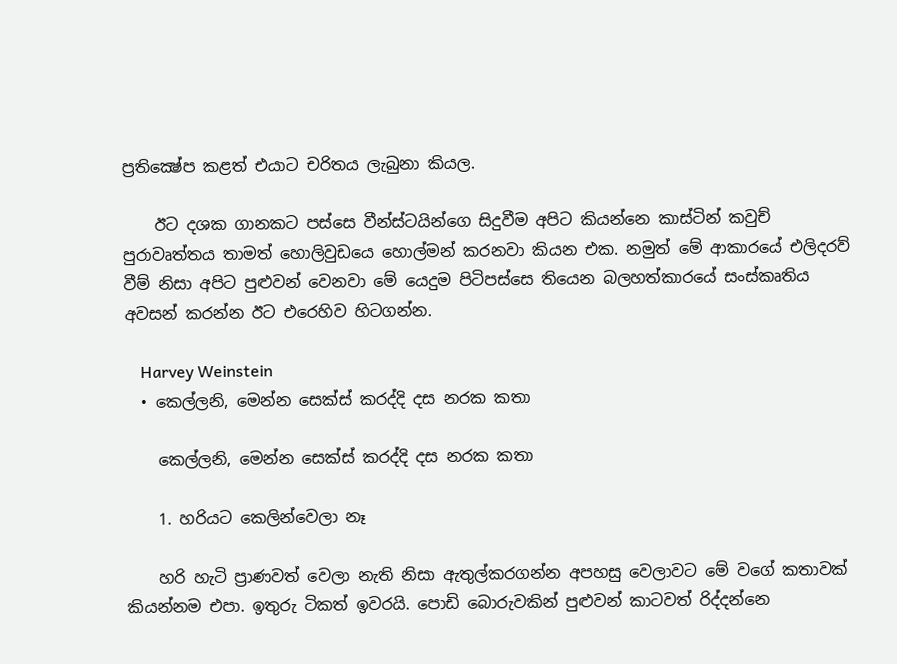ප්‍රතික්‍ෂේප කළත් එයාට චරිතය ලැබුනා කියල.

    ඊට දශක ගානකට පස්සෙ වීන්ස්ටයින්ගෙ සිදුවීම අපිට කියන්නෙ කාස්ටින් කවුච් පුරාවෘත්තය තාමත් හොලිවුඩයෙ හොල්මන් කරනවා කියන එක. නමුත් මේ ආකාරයේ එලිදරව් වීම් නිසා අපිට පුළුවන් වෙනවා මේ යෙදුම පිටිපස්සෙ තියෙන බලහත්කාරයේ සංස්කෘතිය අවසන් කරන්න ඊට එරෙහිව හිටගන්න.

    Harvey Weinstein
  • කෙල්ලනි, මෙන්න සෙක්ස් කරද්දි දස නරක කතා

    කෙල්ලනි, මෙන්න සෙක්ස් කරද්දි දස නරක කතා

    1. හරියට කෙලින්වෙලා නෑ

    හරි හැටි ප්‍රාණවත් වෙලා නැති නිසා ඇතුල්කරගන්න අපහසු වෙලාවට මේ වගේ කතාවක් කියන්නම එපා. ඉතුරු ටිකත් ඉවරයි. පොඩි බොරුවකින් පුළුවන් කාටවත් රිද්දන්නෙ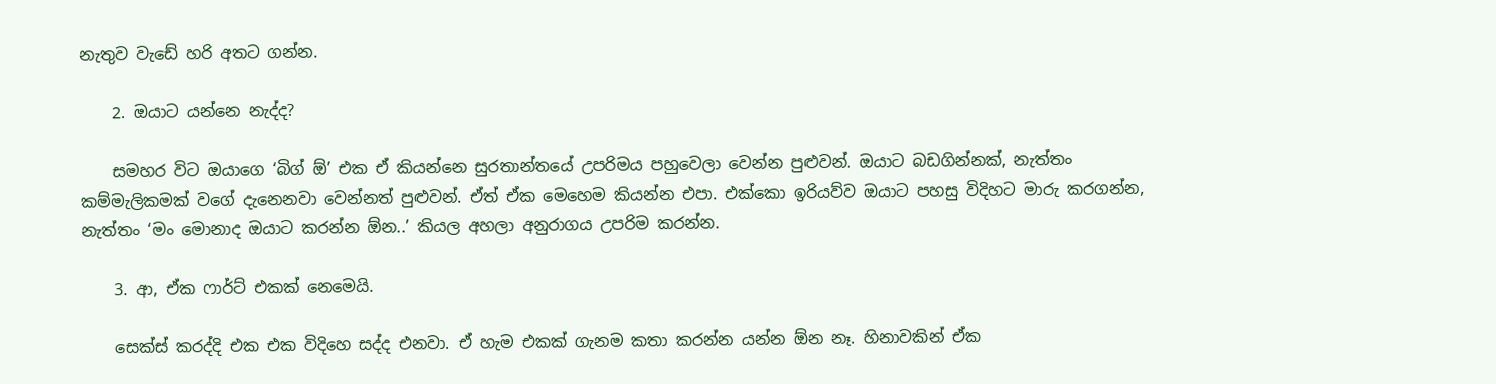නැතුව වැඩේ හරි අතට ගන්න.

    2. ඔයාට යන්නෙ නැද්ද?

    සමහර විට ඔයාගෙ ‘බිග් ඕ’ එක ඒ කියන්නෙ සුරතාන්තයේ උපරිමය පහුවෙලා වෙන්න පුළුවන්. ඔයාට බඩගින්නක්, නැත්තං කම්මැලිකමක් වගේ දැනෙනවා වෙන්නත් පුළුවන්. ඒත් ඒක මෙහෙම කියන්න එපා. එක්කො ඉරියව්ව ඔයාට පහසු විදිහට මාරු කරගන්න, නැත්තං ‘මං මොනාද ඔයාට කරන්න ඕන..’ කියල අහලා අනුරාගය උපරිම කරන්න.

    3. ආ, ඒක ෆාර්ට් එකක් නෙමෙයි.

    සෙක්ස් කරද්දි එක එක විදිහෙ සද්ද එනවා. ඒ හැම එකක් ගැනම කතා කරන්න යන්න ඕන නෑ. හිනාවකින් ඒක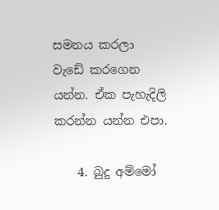සමනය කරලා වැඩේ කරගෙන යන්න. ඒක පැහැදිලි කරන්න යන්න එපා.

    4. බුදු අම්මෝ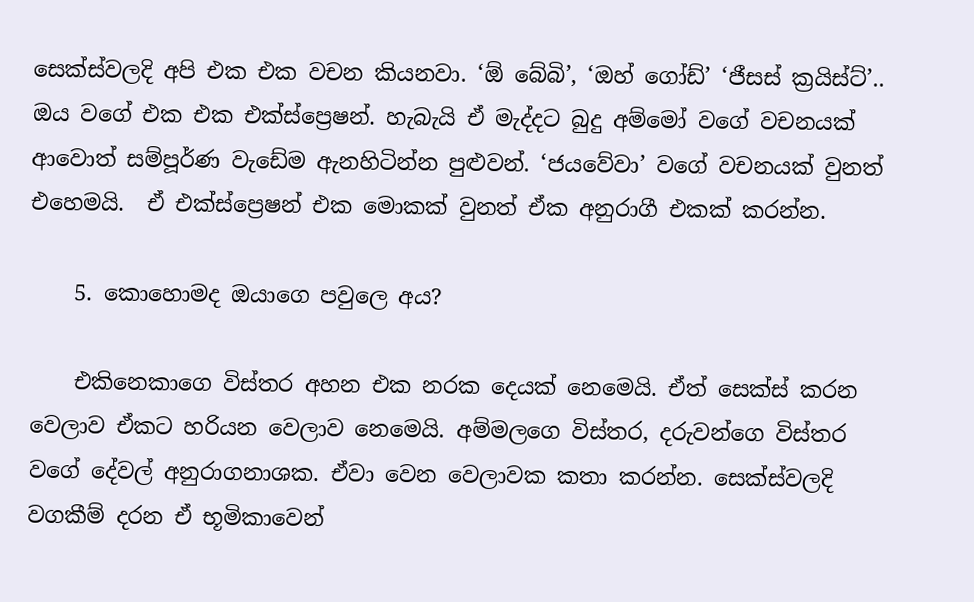සෙක්ස්වලදි අපි එක එක වචන කියනවා. ‘ඕ බේබි’, ‘ඔහ් ගෝඩ්’ ‘ජීසස් ක්‍රයිස්ට්’.. ඔය වගේ එක එක එක්ස්ප්‍රෙෂන්. හැබැයි ඒ මැද්දට බුදු අම්මෝ වගේ වචනයක් ආවොත් සම්පූර්ණ වැඩේම ඇනහිටින්න පුළුවන්. ‘ජයවේවා’ වගේ වචනයක් වුනත් එහෙමයි.  ඒ එක්ස්ප්‍රෙෂන් එක මොකක් වුනත් ඒක අනුරාගී එකක් කරන්න.

    5. කොහොමද ඔයාගෙ පවුලෙ අය?

    එකිනෙකාගෙ විස්තර අහන එක නරක දෙයක් නෙමෙයි. ඒත් සෙක්ස් කරන වෙලාව ඒකට හරියන වෙලාව නෙමෙයි. අම්මලගෙ විස්තර, දරුවන්ගෙ විස්තර වගේ දේවල් අනුරාගනාශක. ඒවා වෙන වෙලාවක කතා කරන්න. සෙක්ස්වලදි වගකීම් දරන ඒ භූමිකාවෙන්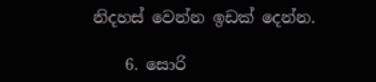නිදහස් වෙන්න ඉඩක් දෙන්න.

    6. සොරි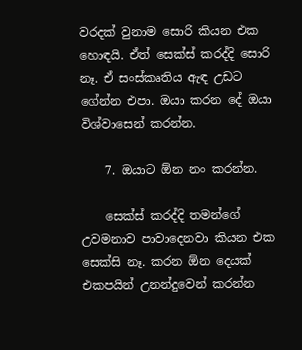වරදක් වුනාම සොරි කියන එක හොඳයි. ඒත් සෙක්ස් කරද්දි සොරි නෑ. ඒ සංස්කෘතිය ඇඳ උඩට ගේන්න එපා. ඔයා කරන දේ ඔයා විශ්වාසෙන් කරන්න.

    7. ඔයාට ඕන නං කරන්න.

    සෙක්ස් කරද්දි තමන්ගේ උවමනාව පාවාදෙනවා කියන එක සෙක්සි නෑ. කරන ඕන දෙයක් එකපයින් උනන්දුවෙන් කරන්න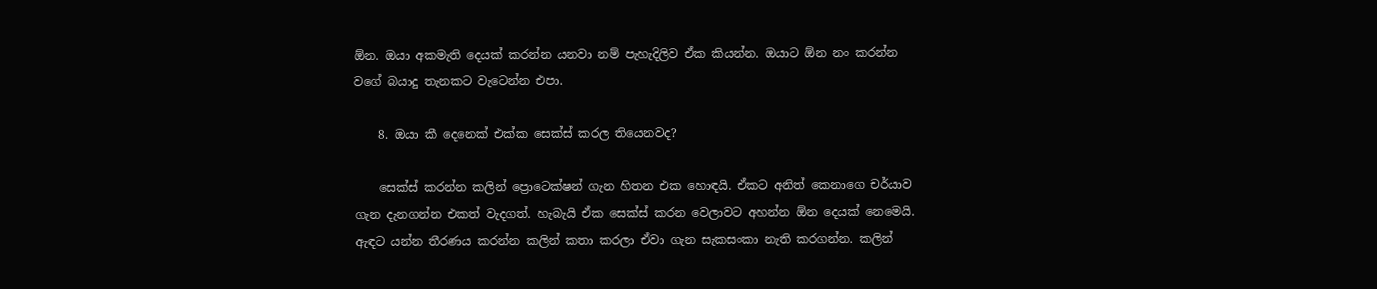ඕන. ඔයා අකමැති දෙයක් කරන්න යනවා නම් පැහැදිලිව ඒක කියන්න. ඔයාට ඕන නං කරන්න වගේ බයාදු තැනකට වැටෙන්න එපා.

    8. ඔයා කී දෙනෙක් එක්ක සෙක්ස් කරල තියෙනවද?

    සෙක්ස් කරන්න කලින් ප්‍රොටෙක්ෂන් ගැන හිතන එක හොඳයි. ඒකට අනිත් කෙනාගෙ චර්යාව ගැන දැනගන්න එකත් වැදගත්. හැබැයි ඒක සෙක්ස් කරන වෙලාවට අහන්න ඕන දෙයක් නෙමෙයි. ඇඳට යන්න තීරණය කරන්න කලින් කතා කරලා ඒවා ගැන සැකසංකා නැති කරගන්න. කලින්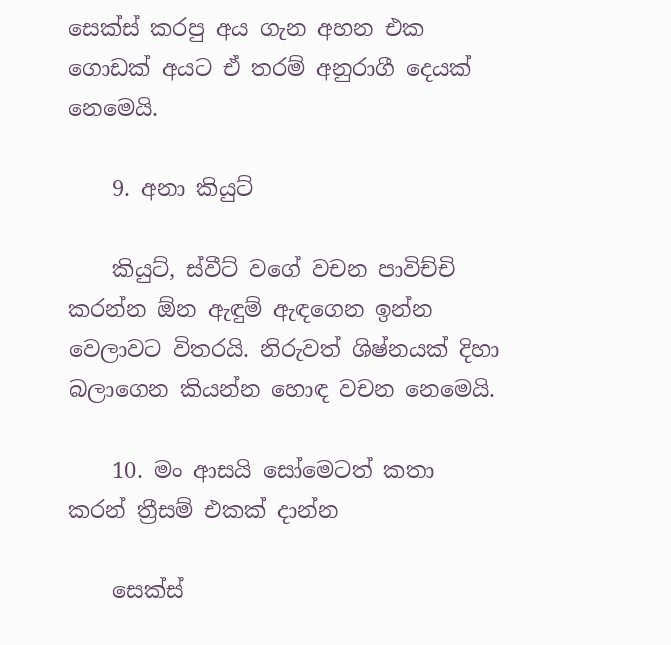සෙක්ස් කරපු අය ගැන අහන එක ගොඩක් අයට ඒ තරම් අනුරාගී දෙයක් නෙමෙයි.

    9. අනා කියුට්

    කියුට්, ස්වීට් වගේ වචන පාවිච්චි කරන්න ඕන ඇඳුම් ඇඳගෙන ඉන්න වෙලාවට විතරයි. නිරුවත් ශිෂ්නයක් දිහා බලාගෙන කියන්න හොඳ වචන නෙමෙයි.

    10. මං ආසයි සෝමෙටත් කතා කරන් ත්‍රීසම් එකක් දාන්න

    සෙක්ස්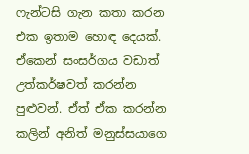ෆැන්ටසි ගැන කතා කරන එක ඉතාම හොඳ දෙයක්. ඒකෙන් සංසර්ගය වඩාත් උත්කර්ෂවත් කරන්න පුළුවන්. ඒත් ඒක කරන්න කලින් අනිත් මනුස්සයාගෙ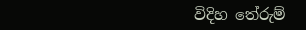විදිහ තේරුම්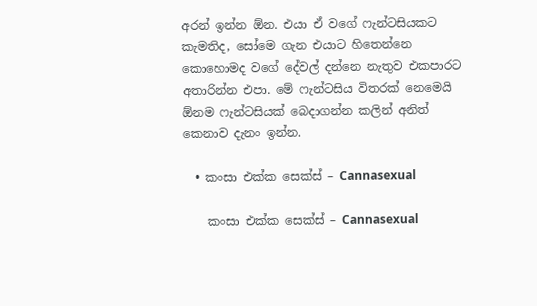අරන් ඉන්න ඕන. එයා ඒ වගේ ෆැන්ටසියකට කැමතිද, සෝමෙ ගැන එයාට හිතෙන්නෙ කොහොමද වගේ දේවල් දන්නෙ නැතුව එකපාරට අතාරින්න එපා. මේ ෆැන්ටසිය විතරක් නෙමෙයි ඕනම ෆැන්ටසියක් බෙදාගන්න කලින් අනිත් කෙනාව දැනං ඉන්න.

  • කංසා එක්ක සෙක්ස් – Cannasexual

    කංසා එක්ක සෙක්ස් – Cannasexual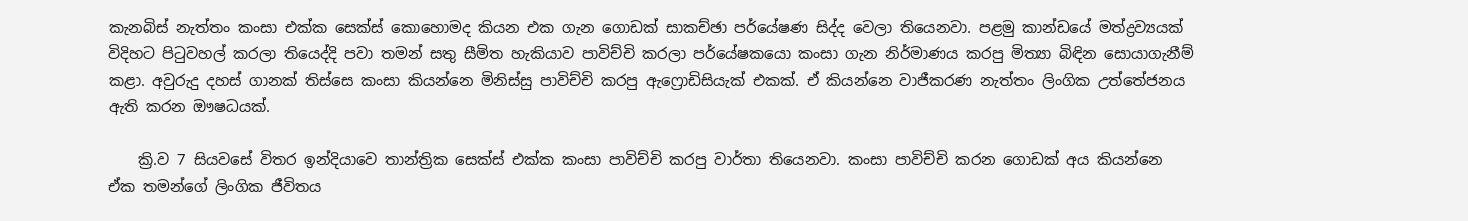කැනබිස් නැත්තං කංසා එක්ක සෙක්ස් කොහොමද කියන එක ගැන ගොඩක් සාකච්ඡා පර්යේෂණ සිද්ද වෙලා තියෙනවා. පළමු කාන්ඩයේ මත්ද්‍රව්‍යයක් විදිහට පිටුවහල් කරලා තියෙද්දි පවා තමන් සතු සීමිත හැකියාව පාවිච්චි කරලා පර්යේෂකයො කංසා ගැන නිර්මාණය කරපු මිත්‍යා බිඳින සොයාගැනීම් කළා. අවුරුදු දහස් ගානක් තිස්සෙ කංසා කියන්නෙ මිනිස්සු පාවිච්චි කරපු ඇෆ්‍රොඩිසියැක් එකක්. ඒ කියන්නෙ වාජීකරණ නැත්තං ලිංගික උත්තේජනය ඇති කරන ඖෂධයක්.

    ක්‍රි.ව 7 සියවසේ විතර ඉන්දියාවෙ තාන්ත්‍රික සෙක්ස් එක්ක කංසා පාවිච්චි කරපු වාර්තා තියෙනවා. කංසා පාවිච්චි කරන ගොඩක් අය කියන්නෙ ඒක තමන්ගේ ලිංගික ජීවිතය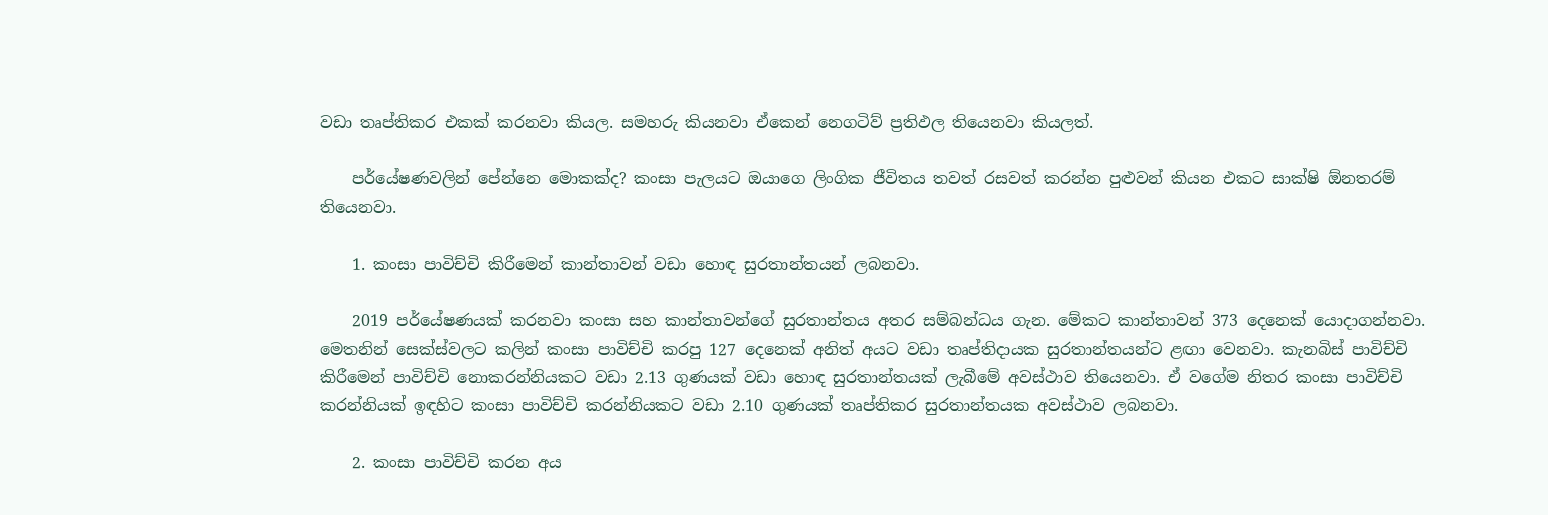වඩා තෘප්තිකර එකක් කරනවා කියල. සමහරු කියනවා ඒකෙන් නෙගටිව් ප්‍රතිඵල තියෙනවා කියලත්.

    පර්යේෂණවලින් පේන්නෙ මොකක්ද? කංසා පැලයට ඔයාගෙ ලිංගික ජීවිතය තවත් රසවත් කරන්න පුළුවන් කියන එකට සාක්ෂි ඕනතරම් තියෙනවා.

    1. කංසා පාවිච්චි කිරීමෙන් කාන්තාවන් වඩා හොඳ සුරතාන්තයන් ලබනවා.

    2019 පර්යේෂණයක් කරනවා කංසා සහ කාන්තාවන්ගේ සුරතාන්තය අතර සම්බන්ධය ගැන. මේකට කාන්තාවන් 373 දෙනෙක් යොදාගන්නවා. මෙතනින් සෙක්ස්වලට කලින් කංසා පාවිච්චි කරපු 127 දෙනෙක් අනිත් අයට වඩා තෘප්තිදායක සුරතාන්තයන්ට ළඟා වෙනවා. කැනබිස් පාවිච්චි කිරීමෙන් පාවිච්චි නොකරන්නියකට වඩා 2.13 ගුණයක් වඩා හොඳ සුරතාන්තයක් ලැබීමේ අවස්ථාව තියෙනවා. ඒ වගේම නිතර කංසා පාවිච්චි කරන්නියක් ඉඳහිට කංසා පාවිච්චි කරන්නියකට වඩා 2.10 ගුණයක් තෘප්තිකර සුරතාන්තයක අවස්ථාව ලබනවා.

    2. කංසා පාවිච්චි කරන අය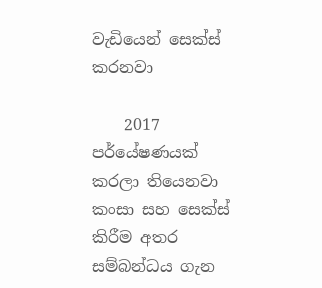වැඩියෙන් සෙක්ස් කරනවා

    2017 පර්යේෂණයක් කරලා තියෙනවා කංසා සහ සෙක්ස් කිරීම අතර සම්බන්ධය ගැන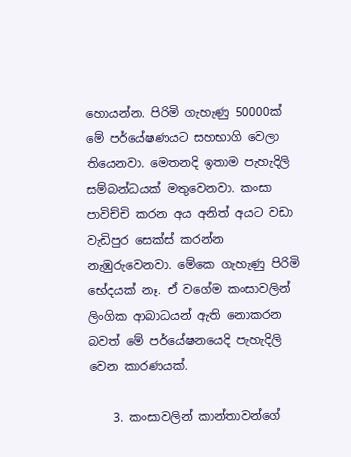හොයන්න. පිරිමි ගැහැණු 50000ක් මේ පර්යේෂණයට සහභාගි වෙලා තියෙනවා. මෙතනදි ඉතාම පැහැදිලි සම්බන්ධයක් මතුවෙනවා. කංසා පාවිච්චි කරන අය අනිත් අයට වඩා වැඩිපුර සෙක්ස් කරන්න නැඹුරුවෙනවා. මේකෙ ගැහැණු පිරිමි භේදයක් නෑ. ඒ වගේම කංසාවලින් ලිංගික ආබාධයන් ඇති නොකරන බවත් මේ පර්යේෂනයෙදි පැහැදිලි වෙන කාරණයක්.

    3. කංසාවලින් කාන්තාවන්ගේ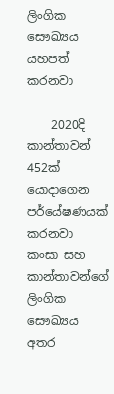ලිංගික සෞඛ්‍යය යහපත් කරනවා

    2020දි කාන්තාවන් 452ක් යොදාගෙන පර්යේෂණයක් කරනවා කංසා සහ කාන්තාවන්ගේ ලිංගික සෞඛ්‍යය අතර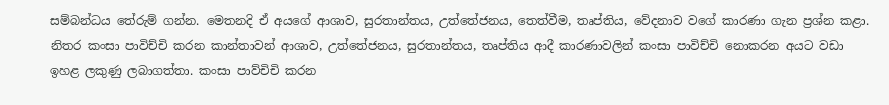සම්බන්ධය තේරුම් ගන්න. මෙතනදි ඒ අයගේ ආශාව, සුරතාන්තය, උත්තේජනය, තෙත්වීම, තෘප්තිය, වේදනාව වගේ කාරණා ගැන ප්‍රශ්න කළා. නිතර කංසා පාවිච්චි කරන කාන්තාවන් ආශාව, උත්තේජනය, සුරතාන්තය, තෘප්තිය ආදී කාරණාවලින් කංසා පාවිච්චි නොකරන අයට වඩා ඉහළ ලකුණු ලබාගත්තා. කංසා පාව්චිචි කරන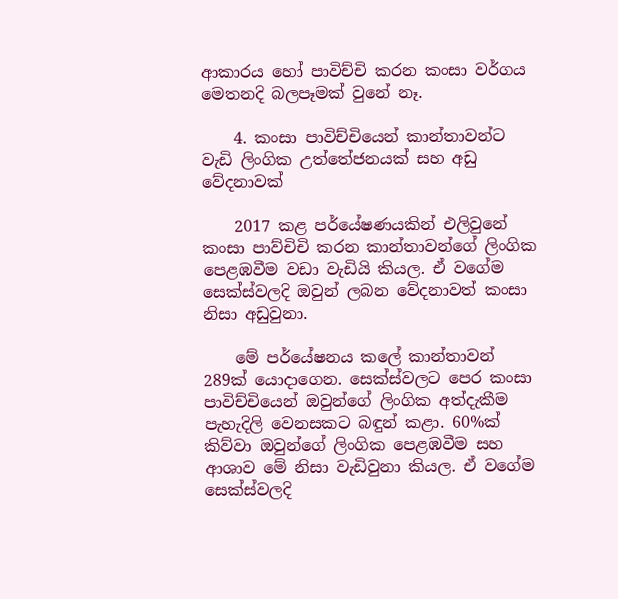ආකාරය හෝ පාවිච්චි කරන කංසා වර්ගය මෙතනදි බලපෑමක් වුනේ නෑ.

    4. කංසා පාවිච්චියෙන් කාන්තාවන්ට වැඩි ලිංගික උත්තේජනයක් සහ අඩු වේදනාවක්

    2017 කළ පර්යේෂණයකින් එලිවුනේ කංසා පාව්චිචි කරන කාන්තාවන්ගේ ලිංගික පෙළඹවීම වඩා වැඩියි කියල. ඒ වගේම සෙක්ස්වලදි ඔවුන් ලබන වේදනාවත් කංසා නිසා අඩුවුනා.

    මේ පර්යේෂනය කලේ කාන්තාවන් 289ක් යොදාගෙන. සෙක්ස්වලට පෙර කංසා පාවිච්චියෙන් ඔවුන්ගේ ලිංගික අත්දැකීම පැහැදිලි වෙනසකට බඳුන් කළා. 60%ක් කිව්වා ඔවුන්ගේ ලිංගික පෙළඹවීම සහ ආශාව මේ නිසා වැඩිවුනා කියල. ඒ වගේම සෙක්ස්වලදි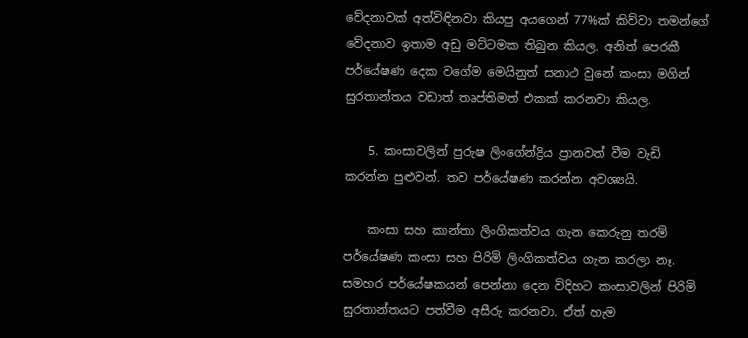වේදනාවක් අත්විඳිනවා කියපු අයගෙන් 77%ක් කිව්වා තමන්ගේ වේදනාව ඉතාම අඩු මට්ටමක තිබුන කියල. අනිත් පෙරකී පර්යේෂණ දෙක වගේම මෙයිනුත් සනාථ වුනේ කංසා මගින් සුරතාන්තය වඩාත් තෘප්තිමත් එකක් කරනවා කියල.

    5. කංසාවලින් පුරුෂ ලිංගේන්ද්‍රිය ප්‍රානවත් වීම වැඩි කරන්න පුළුවන්. තව පර්යේෂණ කරන්න අවශ්‍යයි.

    කංසා සහ කාන්තා ලිංගිකත්වය ගැන කෙරුනු තරම් පර්යේෂණ කංසා සහ පිරිමි ලිංගිකත්වය ගැන කරලා නෑ. සමහර පර්යේෂකයන් පෙන්නා දෙන විදිහට කංසාවලින් පිරිමි සුරතාන්තයට පත්වීම අසීරු කරනවා. ඒත් හැම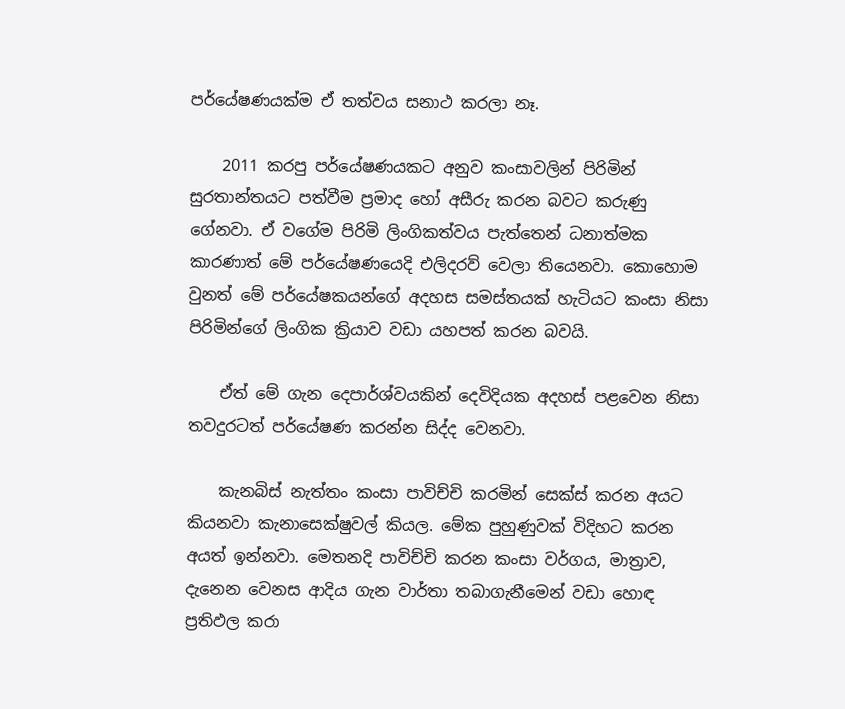පර්යේෂණයක්ම ඒ තත්වය සනාථ කරලා නෑ.

    2011 කරපු පර්යේෂණයකට අනුව කංසාවලින් පිරිමින් සුරතාන්තයට පත්වීම ප්‍රමාද හෝ අසීරු කරන බවට කරුණු ගේනවා. ඒ වගේම පිරිමි ලිංගිකත්වය පැත්තෙන් ධනාත්මක කාරණාත් මේ පර්යේෂණයෙදි එලිදරව් වෙලා තියෙනවා. කොහොම වුනත් මේ පර්යේෂකයන්ගේ අදහස සමස්තයක් හැටියට කංසා නිසා පිරිමින්ගේ ලිංගික ක්‍රියාව වඩා යහපත් කරන බවයි.

    ඒත් මේ ගැන දෙපාර්ශ්වයකින් දෙවිදියක අදහස් පළවෙන නිසා තවදුරටත් පර්යේෂණ කරන්න සිද්ද වෙනවා.

    කැනබිස් නැත්තං කංසා පාවිච්චි කරමින් සෙක්ස් කරන අයට කියනවා කැනාසෙක්ෂුවල් කියල. මේක පුහුණුවක් විදිහට කරන අයත් ඉන්නවා. මෙතනදි පාවිච්චි කරන කංසා වර්ගය, මාත්‍රාව, දැනෙන වෙනස ආදිය ගැන වාර්තා තබාගැනීමෙන් වඩා හොඳ ප්‍රතිඵල කරා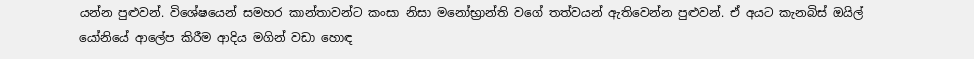යන්න පුළුවන්. විශේෂයෙන් සමහර කාන්තාවන්ට කංසා නිසා මනෝභ්‍රාන්ති වගේ තත්වයන් ඇතිවෙන්න පුළුවන්. ඒ අයට කැනබිස් ඔයිල් යෝනියේ ආලේප කිරීම ආදිය මගින් වඩා හොඳ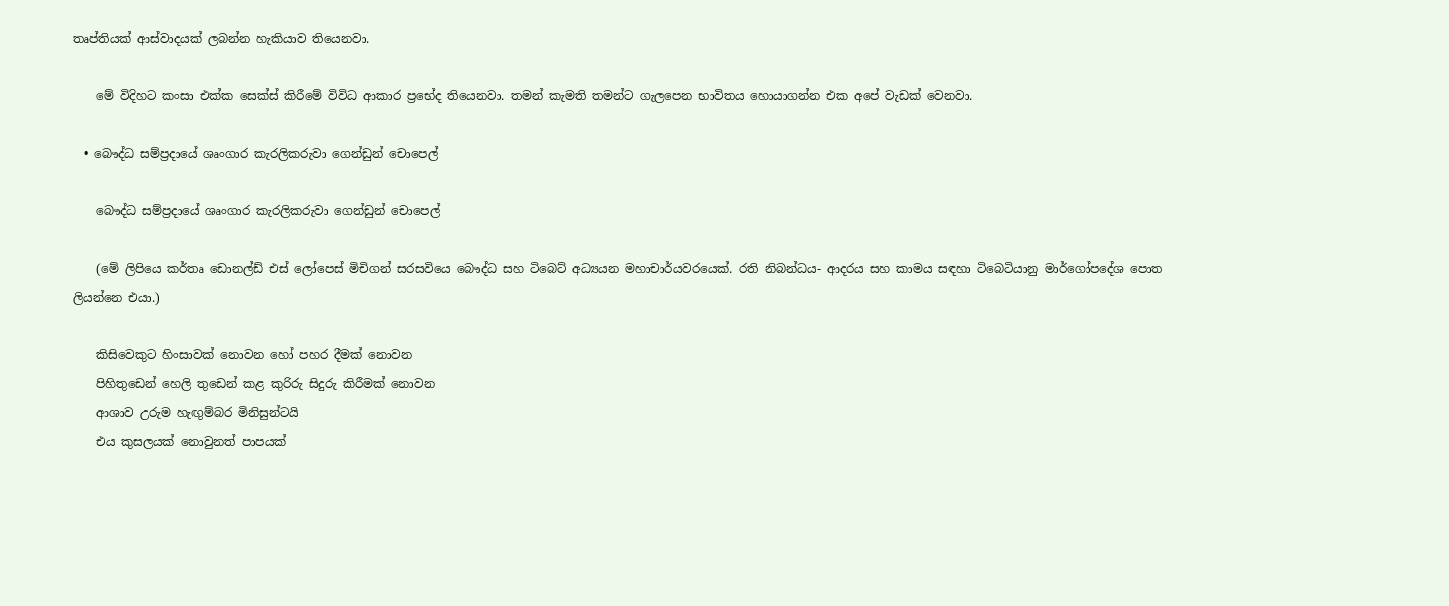තෘප්තියක් ආස්වාදයක් ලබන්න හැකියාව තියෙනවා.

    මේ විදිහට කංසා එක්ක සෙක්ස් කිරීමේ විවිධ ආකාර ප්‍රභේද තියෙනවා. තමන් කැමති තමන්ට ගැලපෙන භාවිතය හොයාගන්න එක අපේ වැඩක් වෙනවා.

  • බෞද්ධ සම්ප්‍රදායේ ශෘංගාර කැරලිකරුවා ගෙන්ඩුන් චොපෙල්

    බෞද්ධ සම්ප්‍රදායේ ශෘංගාර කැරලිකරුවා ගෙන්ඩුන් චොපෙල්

    (මේ ලිපියෙ කර්තෘ ඩොනල්ඩ් එස් ලෝපෙස් මිචිගන් සරසවියෙ බෞද්ධ සහ ටිබෙට් අධ්‍යයන මහාචාර්යවරයෙක්. රති නිබන්ධය- ආදරය සහ කාමය සඳහා ටිබෙටියානු මාර්ගෝපදේශ පොත ලියන්නෙ එයා.)

    කිසිවෙකුට හිංසාවක් නොවන හෝ පහර දීමක් නොවන
    පිහිතුඩෙන් හෙලි තුඩෙන් කළ කුරිරු සිදුරු කිරීමක් නොවන
    ආශාව උරුම හැඟුම්බර මිනිසුන්ටයි
    එය කුසලයක් නොවුනත් පාපයක්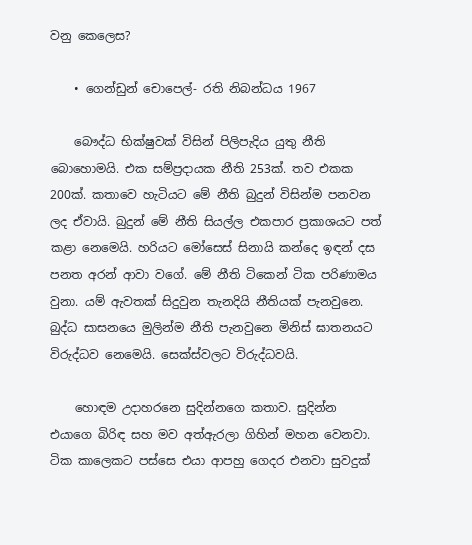වනු කෙලෙස?

    • ගෙන්ඩුන් චොපෙල්- රති නිබන්ධය 1967

    බෞද්ධ භික්ෂුවක් විසින් පිලිපැදිය යුතු නීති බොහොමයි. එක සම්ප්‍රදායක නීති 253ක්. තව එකක 200ක්. කතාවෙ හැටියට මේ නීති බුදුන් විසින්ම පනවන ලද ඒවායි. බුදුන් මේ නීති සියල්ල එකපාර ප්‍රකාශයට පත් කළා නෙමෙයි. හරියට මෝසෙස් සිනායි කන්දෙ ඉඳන් දස පනත අරන් ආවා වගේ. මේ නීති ටිකෙන් ටික පරිණාමය වුනා. යම් ඇවතක් සිදුවුන තැනදියි නීතියක් පැනවුනෙ. බුද්ධ සාසනයෙ මුලින්ම නීති පැනවුනෙ මිනිස් ඝාතනයට විරුද්ධව නෙමෙයි. සෙක්ස්වලට විරුද්ධවයි.

    හොඳම උදාහරනෙ සුදින්නගෙ කතාව. සුදින්න එයාගෙ බිරිඳ සහ මව අත්ඇරලා ගිහින් මහන වෙනවා. ටික කාලෙකට පස්සෙ එයා ආපහු ගෙදර එනවා සුවදුක්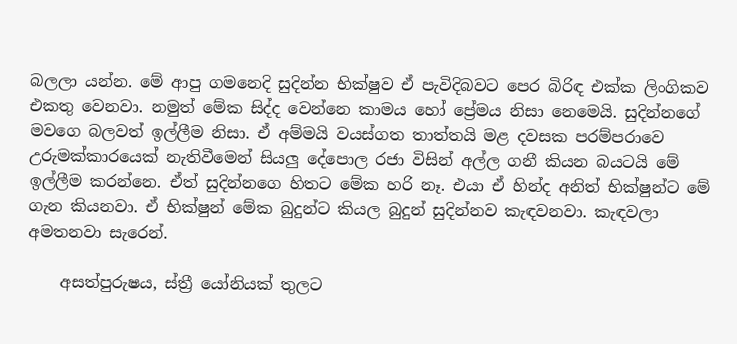බලලා යන්න. මේ ආපු ගමනෙදි සුදින්න භික්ෂුව ඒ පැවිදිබවට පෙර බිරිඳ එක්ක ලිංගිකව එකතු වෙනවා. නමුත් මේක සිද්ද වෙන්නෙ කාමය හෝ ප්‍රේමය නිසා නෙමෙයි. සුදින්නගේ මවගෙ බලවත් ඉල්ලීම නිසා. ඒ අම්මයි වයස්ගත තාත්තයි මළ දවසක පරම්පරාවෙ උරුමක්කාරයෙක් නැතිවීමෙන් සියලු දේපොල රජා විසින් අල්ල ගනී කියන බයටයි මේ ඉල්ලීම කරන්නෙ. ඒත් සුදින්නගෙ හිතට මේක හරි නෑ. එයා ඒ හින්ද අනිත් භික්ෂුන්ට මේ ගැන කියනවා. ඒ භික්ෂුන් මේක බුදුන්ට කියල බුදුන් සුදින්නව කැඳවනවා. කැඳවලා අමතනවා සැරෙන්.

    අසත්පුරුෂය, ස්ත්‍රී යෝනියක් තුලට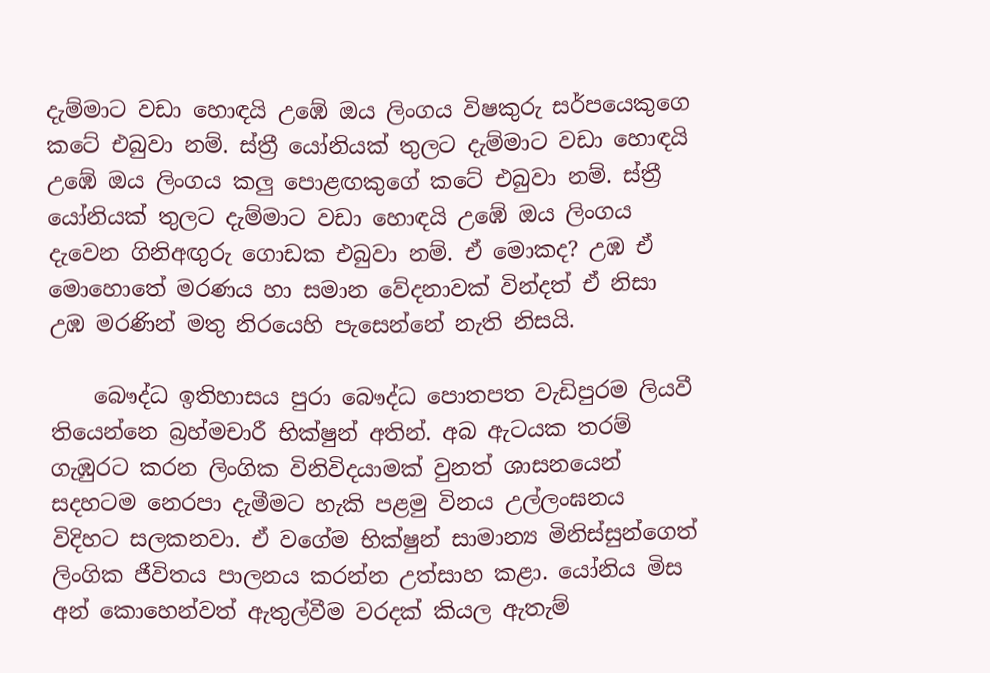දැම්මාට වඩා හොඳයි උඹේ ඔය ලිංගය විෂකුරු සර්පයෙකුගෙ කටේ එබුවා නම්. ස්ත්‍රී යෝනියක් තුලට දැම්මාට වඩා හොඳයි උඹේ ඔය ලිංගය කලු පොළඟකුගේ කටේ එබුවා නම්. ස්ත්‍රී යෝනියක් තුලට දැම්මාට වඩා හොඳයි උඹේ ඔය ලිංගය දැවෙන ගිනිඅඟුරු ගොඩක එබුවා නම්. ඒ මොකද? උඹ ඒ මොහොතේ මරණය හා සමාන වේදනාවක් වින්දත් ඒ නිසා උඹ මරණින් මතු නිරයෙහි පැසෙන්නේ නැති නිසයි.

    බෞද්ධ ඉතිහාසය පුරා බෞද්ධ පොතපත වැඩිපුරම ලියවී තියෙන්නෙ බ්‍රහ්මචාරී භික්ෂුන් අතින්. අබ ඇටයක තරම් ගැඹුරට කරන ලිංගික විනිවිදයාමක් වුනත් ශාසනයෙන් සදහටම නෙරපා දැමීමට හැකි පළමු විනය උල්ලංඝනය විදිහට සලකනවා. ඒ වගේම භික්ෂුන් සාමාන්‍ය මිනිස්සුන්ගෙත් ලිංගික ජීවිතය පාලනය කරන්න උත්සාහ කළා. යෝනිය මිස අන් කොහෙන්වත් ඇතුල්වීම වරදක් කියල ඇතැම්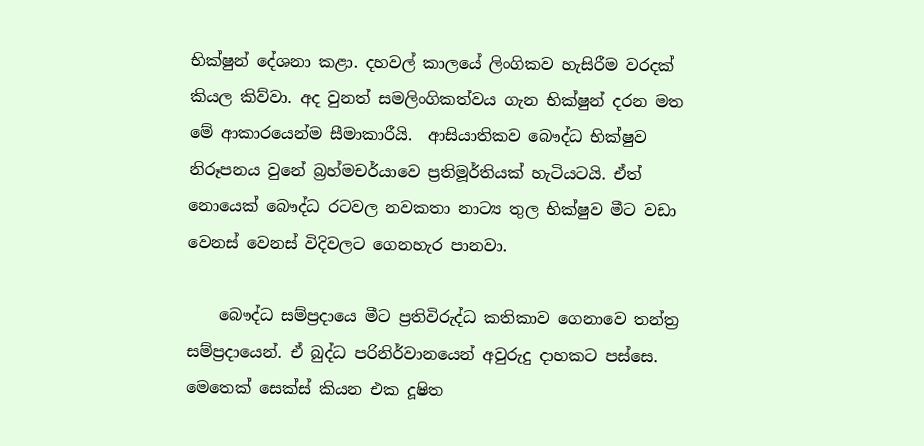භික්ෂුන් දේශනා කළා. දහවල් කාලයේ ලිංගිකව හැසිරීම වරදක් කියල කිව්වා. අද වුනත් සමලිංගිකත්වය ගැන භික්ෂුන් දරන මත මේ ආකාරයෙන්ම සීමාකාරීයි.  ආසියාතිකව බෞද්ධ භික්ෂුව නිරූපනය වුනේ බ්‍රහ්මචර්යාවෙ ප්‍රතිමූර්තියක් හැටියටයි. ඒත් නොයෙක් බෞද්ධ රටවල නවකතා නාට්‍ය තුල භික්ෂුව මීට වඩා වෙනස් වෙනස් විදිවලට ගෙනහැර පානවා.

    බෞද්ධ සම්ප්‍රදායෙ මීට ප්‍රතිවිරුද්ධ කතිකාව ගෙනාවෙ තන්ත්‍ර සම්ප්‍රදායෙන්. ඒ බුද්ධ පරිනිර්වානයෙන් අවුරුදු දාහකට පස්සෙ. මෙතෙක් සෙක්ස් කියන එක දූෂිත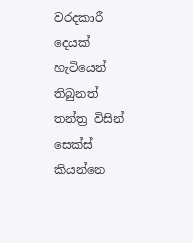වරදකාරී දෙයක් හැටියෙන් තිබුනත්  තන්ත්‍ර විසින් සෙක්ස් කියන්නෙ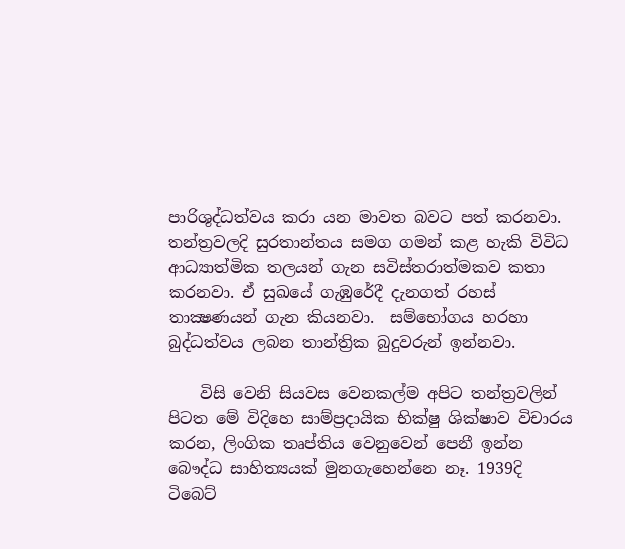පාරිශුද්ධත්වය කරා යන මාවත බවට පත් කරනවා. තන්ත්‍රවලදි සුරතාන්තය සමග ගමන් කළ හැකි විවිධ ආධ්‍යාත්මික තලයන් ගැන සවිස්තරාත්මකව කතා කරනවා. ඒ සුඛයේ ගැඹුරේදී දැනගත් රහස් තාක්‍ෂණයන් ගැන කියනවා.  සම්භෝගය හරහා බුද්ධත්වය ලබන තාන්ත්‍රික බුදුවරුන් ඉන්නවා.

    විසි වෙනි සියවස වෙනකල්ම අපිට තන්ත්‍රවලින් පිටත මේ විදිහෙ සාම්ප්‍රදායික භික්ෂු ශික්ෂාව විචාරය කරන, ලිංගික තෘප්තිය වෙනුවෙන් පෙනී ඉන්න බෞද්ධ සාහිත්‍යයක් මුනගැහෙන්නෙ නෑ. 1939දි ටිබෙට්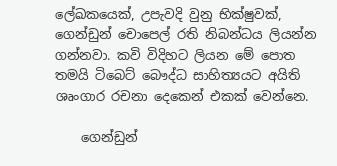ලේඛකයෙක්, උපැවදි වුනු භික්ෂුවක්, ගෙන්ඩුන් චොපෙල් රති නිබන්ධය ලියන්න ගන්නවා. කවි විදිහට ලියන මේ පොත තමයි ටිබෙට් බෞද්ධ සාහිත්‍යයට අයිති ශෘංගාර රචනා දෙකෙන් එකක් වෙන්නෙ.

    ගෙන්ඩුන්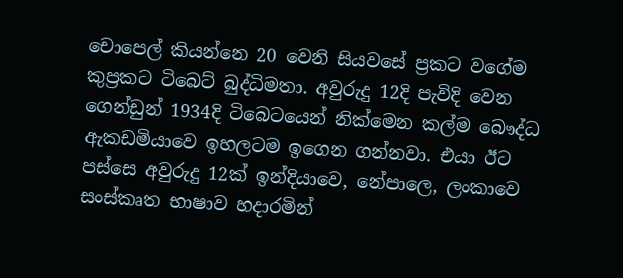චොපෙල් කියන්නෙ 20 වෙනි සියවසේ ප්‍රකට වගේම කුප්‍රකට ටිබෙට් බුද්ධිමතා. අවුරුදු 12දි පැවිදි වෙන ගෙන්ඩුන් 1934දි ටිබෙටයෙන් නික්මෙන කල්ම බෞද්ධ ඇකඩමියාවෙ ඉහලටම ඉගෙන ගන්නවා. එයා ඊට පස්සෙ අවුරුදු 12ක් ඉන්දියාවෙ, නේපාලෙ, ලංකාවෙ සංස්කෘත භාෂාව හදාරමින්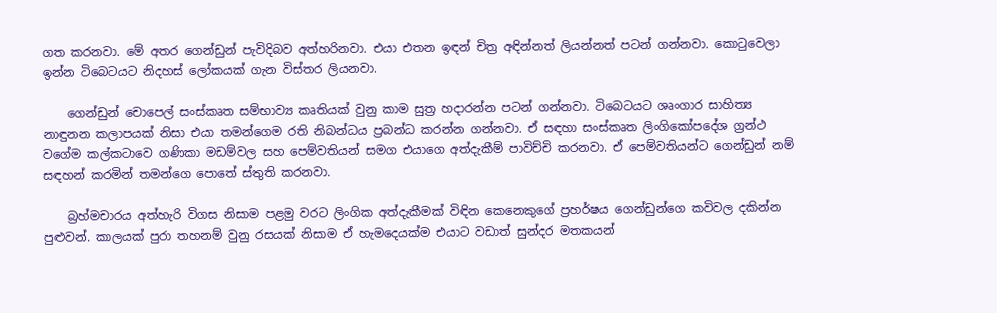ගත කරනවා. මේ අතර ගෙන්ඩුන් පැවිදිබව අත්හරිනවා. එයා එතන ඉඳන් චිත්‍ර අඳින්නත් ලියන්නත් පටන් ගන්නවා. කොටුවෙලා ඉන්න ටිබෙටයට නිදහස් ලෝකයක් ගැන විස්තර ලියනවා.

    ගෙන්ඩුන් චොපෙල් සංස්කෘත සම්භාව්‍ය කෘතියක් වුනු කාම සුත්‍ර හදාරන්න පටන් ගන්නවා. ටිබෙටයට ශෘංගාර සාහිත්‍ය නාඳුනන කලාපයක් නිසා එයා තමන්ගෙම රති නිබන්ධය ප්‍රබන්ධ කරන්න ගන්නවා. ඒ සඳහා සංස්කෘත ලිංගිකෝපදේශ ග්‍රන්ථ වගේම කල්කටාවෙ ගණිකා මඩම්වල සහ පෙම්වතියන් සමග එයාගෙ අත්දැකීම් පාවිච්චි කරනවා. ඒ පෙම්වතියන්ට ගෙන්ඩුන් නම් සඳහන් කරමින් තමන්ගෙ පොතේ ස්තුති කරනවා.

    බ්‍රහ්මචාරය අත්හැරි විගස නිසාම පළමු වරට ලිංගික අත්දැකීමක් විඳින කෙනෙකුගේ ප්‍රහර්ෂය ගෙන්ඩුන්ගෙ කවිවල දකින්න පුළුවන්. කාලයක් පුරා තහනම් වුනු රසයක් නිසාම ඒ හැමදෙයක්ම එයාට වඩාත් සුන්දර මතකයන්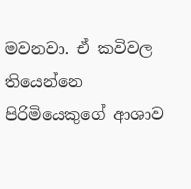මවනවා. ඒ කවිවල තියෙන්නෙ පිරිමියෙකුගේ ආශාව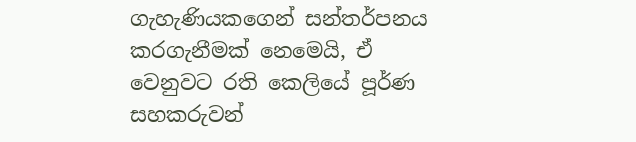ගැහැණියකගෙන් සන්තර්පනය කරගැනීමක් නෙමෙයි, ඒ වෙනුවට රති කෙලියේ පූර්ණ සහකරුවන්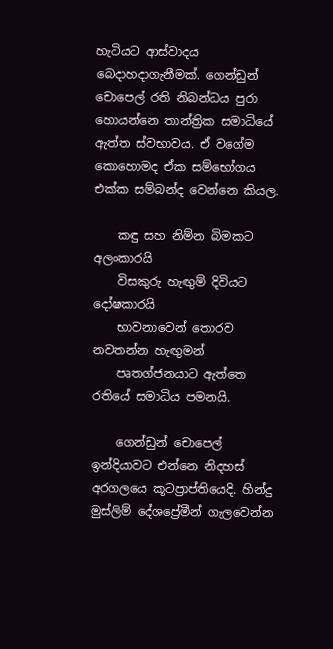හැටියට ආස්වාදය බෙදාහදාගැනීමක්. ගෙන්ඩුන් චොපෙල් රති නිබන්ධය පුරා හොයන්නෙ තාන්ත්‍රික සමාධියේ ඇත්ත ස්වභාවය. ඒ වගේම කොහොමද ඒක සම්භෝගය එක්ක සම්බන්ද වෙන්නෙ කියල.

    කඳු සහ නිම්න බිමකට අලංකාරයි
    විසකුරු හැඟුම් දිවියට දෝෂකාරයි
    භාවනාවෙන් තොරව නවතන්න හැඟුමන්
    පෘතග්ජනයාට ඇත්තෙ රතියේ සමාධිය පමනයි.

    ගෙන්ඩුන් චොපෙල් ඉන්දියාවට එන්නෙ නිදහස් අරගලයෙ කූටප්‍රාප්තියෙදි. හින්දු මුස්ලිම් දේශප්‍රේමීන් ගැලවෙන්න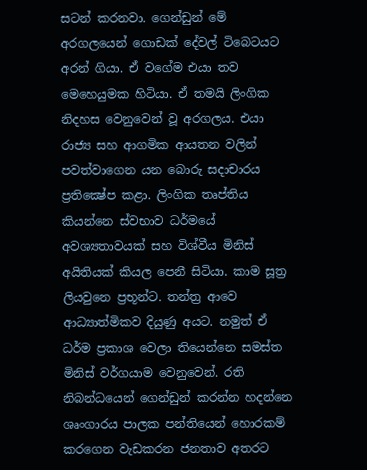සටන් කරනවා. ගෙන්ඩුන් මේ අරගලයෙන් ගොඩක් දේවල් ටිබෙටයට අරන් ගියා. ඒ වගේම එයා තව මෙහෙයුමක හිටියා. ඒ තමයි ලිංගික නිදහස වෙනුවෙන් වූ අරගලය. එයා රාජ්‍ය සහ ආගමික ආයතන වලින් පවත්වාගෙන යන බොරු සදාචාරය ප්‍රතික්‍ෂේප කළා. ලිංගික තෘප්තිය කියන්නෙ ස්වභාව ධර්මයේ අවශ්‍යතාවයක් සහ විශ්වීය මිනිස් අයිතියක් කියල පෙනී සිටියා. කාම සූත්‍ර ලියවුනෙ ප්‍රභූන්ට. තන්ත්‍ර ආවෙ ආධ්‍යාත්මිකව දියුණු අයට. නමුත් ඒ ධර්ම ප්‍රකාශ වෙලා තියෙන්නෙ සමස්ත මිනිස් වර්ගයාම වෙනුවෙන්. රති නිබන්ධයෙන් ගෙන්ඩුන් කරන්න හදන්නෙ ශෘංගාරය පාලක පන්තියෙන් හොරකම් කරගෙන වැඩකරන ජනතාව අතරට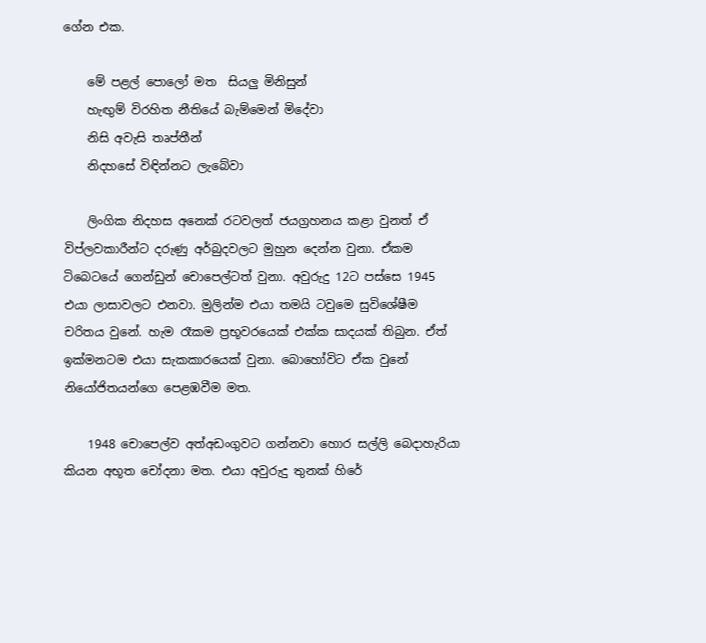ගේන එක.

    මේ පළල් පොලෝ මත  සියලු මිනිසුන්
    හැඟුම් විරහිත නීතියේ බැම්මෙන් මිදේවා
    නිසි අවැසි තෘප්තීන්
    නිදහසේ විඳින්නට ලැබේවා

    ලිංගික නිදහස අනෙක් රටවලත් ජයග්‍රහනය කළා වුනත් ඒ විප්ලවකාරීන්ට දරුණු අර්බුදවලට මුහුන දෙන්න වුනා. ඒකම ටිබෙටයේ ගෙන්ඩුන් චොපෙල්ටත් වුනා. අවුරුදු 12ට පස්සෙ 1945 එයා ලාසාවලට එනවා. මුලින්ම එයා තමයි ටවුමෙ සුවිශේෂීම චරිතය වුනේ. හැම රෑකම ප්‍රභූවරයෙක් එක්ක සාදයක් තිබුන. ඒත් ඉක්මනටම එයා සැකකාරයෙක් වුනා. බොහෝවිට ඒක වුනේ නියෝජිතයන්ගෙ පෙළඹවීම මත.

    1948 චොපෙල්ව අත්අඩංගුවට ගන්නවා හොර සල්ලි බෙදාහැරියා කියන අභූත චෝදනා මත. එයා අවුරුදු තුනක් හිරේ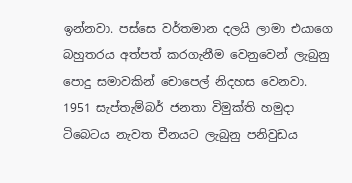ඉන්නවා. පස්සෙ වර්තමාන දලයි ලාමා එයාගෙ බහුතරය අත්පත් කරගැනීම වෙනුවෙන් ලැබුනු පොදු සමාවකින් චොපෙල් නිදහස වෙනවා. 1951 සැප්තැම්බර් ජනතා විමුක්ති හමුදා ටිබෙටය නැවත චීනයට ලැබුනු පනිවුඩය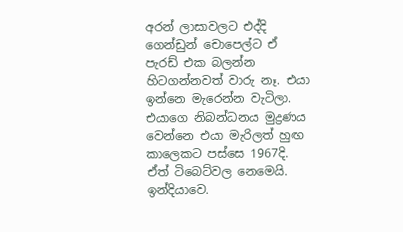අරන් ලාසාවලට එද්දි ගෙන්ඩුන් චොපෙල්ට ඒ පැරඩ් එක බලන්න හිටගන්නවත් වාරු නෑ. එයා ඉන්නෙ මැරෙන්න වැටිලා. එයාගෙ නිබන්ධනය මුද්‍රණය වෙන්නෙ එයා මැරිලත් හුඟ කාලෙකට පස්සෙ 1967දි. ඒත් ටිබෙට්වල නෙමෙයි. ඉන්දියාවෙ.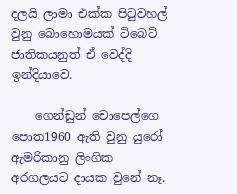දලයි ලාමා එක්ක පිටුවහල් වුනු බොහොමයක් ටිබෙට් ජාතිකයනුත් ඒ වෙද්දි ඉන්දියාවෙ.

    ගෙන්ඩුන් චොපෙල්ගෙ පොත1960 ඇති වුනු යුරෝ ඇමරිකානු ලිංගික අරගලයට දායක වුනේ නෑ.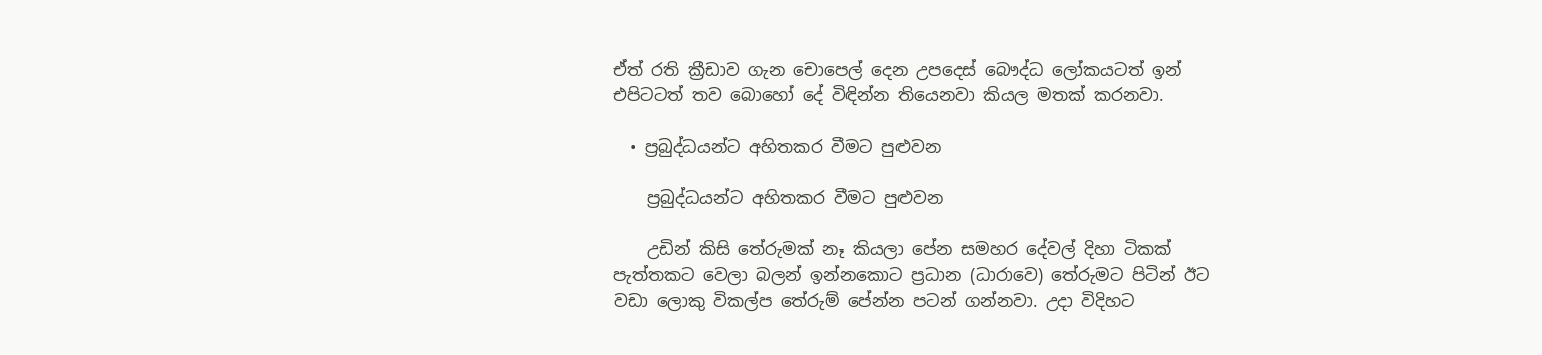ඒත් රති ක්‍රීඩාව ගැන චොපෙල් දෙන උපදෙස් බෞද්ධ ලෝකයටත් ඉන් එපිටටත් තව බොහෝ දේ විඳින්න තියෙනවා කියල මතක් කරනවා.

  • ප්‍රබුද්ධයන්ට අහිතකර වීමට පුළුවන

    ප්‍රබුද්ධයන්ට අහිතකර වීමට පුළුවන

    උඩින් කිසි තේරුමක් නෑ කියලා පේන සමහර දේවල් දිහා ටිකක් පැත්තකට වෙලා බලන් ඉන්නකොට ප්‍රධාන (ධාරාවෙ) තේරුමට පිටින් ඊට වඩා ලොකු විකල්ප තේරුම් පේන්න පටන් ගන්නවා. උදා විදිහට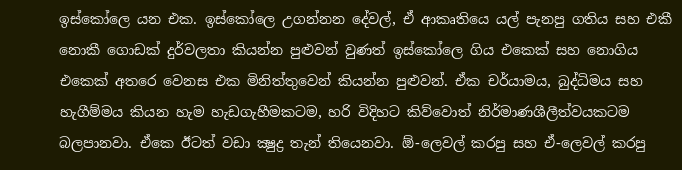ඉස්කෝලෙ යන එක. ඉස්කෝලෙ උගන්නන දේවල්, ඒ ආකෘතියෙ යල් පැනපු ගතිය සහ එකී නොකී ගොඩක් දුර්වලතා කියන්න පුළුවන් වුණත් ඉස්කෝලෙ ගිය එකෙක් සහ නොගිය එකෙක් අතරෙ වෙනස එක මිනිත්තුවෙන් කියන්න පුළුවන්. ඒක චර්යාමය, බුද්ධිමය සහ හැගීම්මය කියන හැම හැඩගැහීමකටම, හරි විදිහට කිව්වොත් නිර්මාණශීලීත්වයකටම බලපානවා. ඒකෙ ඊටත් වඩා ක්‍ෂුද්‍ර තැන් තියෙනවා. ඕ-ලෙවල් කරපු සහ ඒ-ලෙවල් කරපු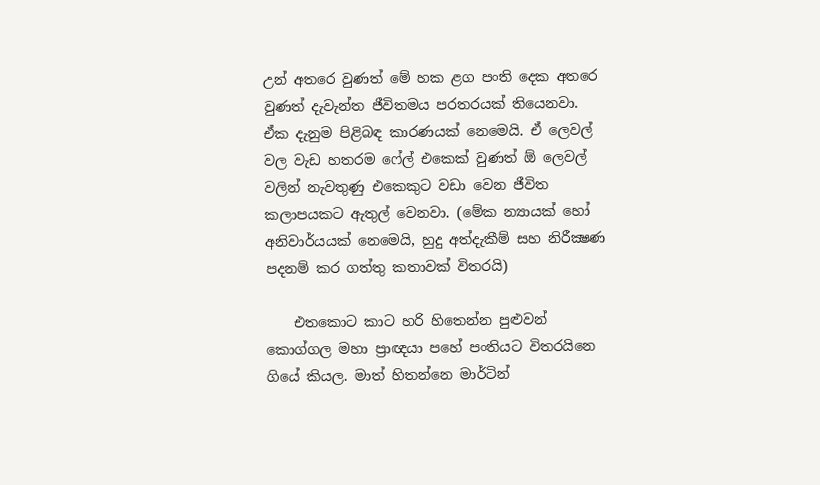උන් අතරෙ වුණත් මේ හක ළග පංති දෙක අතරෙ වුණත් දැවැන්ත ජීවිතමය පරතරයක් තියෙනවා. ඒක දැනුම පිළිබඳ කාරණයක් නෙමෙයි. ඒ ලෙවල් වල වැඩ හතරම ෆේල් එකෙක් වුණත් ඕ ලෙවල් වලින් නැවතුණු එකෙකුට වඩා වෙන ජීවිත කලාපයකට ඇතුල් වෙනවා. (මේක න්‍යායක් හෝ අනිවාර්යයක් නෙමෙයි, හුදු අත්දැකීම් සහ නිරීක්‍ෂණ පදනම් කර ගත්තු කතාවක් විතරයි)

    එතකොට කාට හරි හිතෙන්න පුළුවන් කොග්ගල මහා ප්‍රාඥයා පහේ පංතියට විතරයිනෙ ගියේ කියල. මාත් හිතන්නෙ මාර්ටින්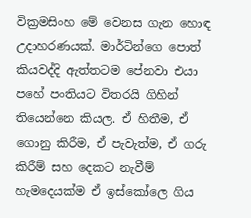වික්‍රමසිංහ මේ වෙනස ගැන හොඳ උදාහරණයක්. මාර්ටින්ගෙ පොත් කියවද්දි ඇත්තටම පේනවා එයා පහේ පංතියට විතරයි ගිහින් තියෙන්නෙ කියල. ඒ හිතීම, ඒ ගොනු කිරීම, ඒ පැවැත්ම, ඒ ගරු කිරීම් සහ දෙකට නැවීම් හැමදෙයක්ම ඒ ඉස්කෝලෙ ගිය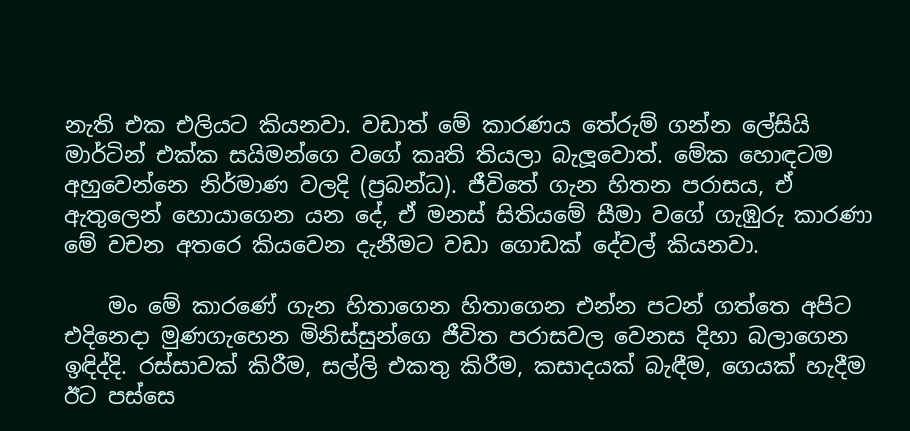නැති එක එලියට කියනවා. වඩාත් මේ කාරණය තේරුම් ගන්න ලේසියි මාර්ටින් එක්ක සයිමන්ගෙ වගේ කෘති තියලා බැලූවොත්. මේක හොඳටම අහුවෙන්නෙ නිර්මාණ වලදි (ප්‍රබන්ධ). ජීවිතේ ගැන හිතන පරාසය, ඒ ඇතුලෙන් හොයාගෙන යන දේ, ඒ මනස් සිතියමේ සීමා වගේ ගැඹුරු කාරණා මේ වචන අතරෙ කියවෙන දැනීමට වඩා ගොඩක් දේවල් කියනවා.

    මං මේ කාරණේ ගැන හිතාගෙන හිතාගෙන එන්න පටන් ගත්තෙ අපිට එදිනෙදා මුණගැහෙන මිනිස්සුන්ගෙ ජීවිත පරාසවල වෙනස දිහා බලාගෙන ඉඳිද්දි. රස්සාවක් කිරීම, සල්ලි එකතු කිරීම, කසාදයක් බැඳීම, ගෙයක් හැදීම ඊට පස්සෙ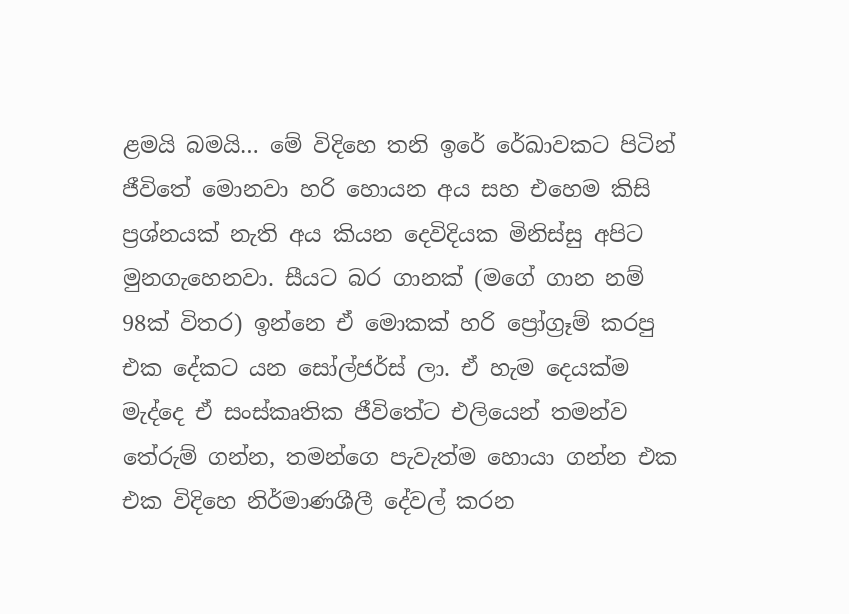ළමයි බමයි… මේ විදිහෙ තනි ඉරේ රේඛාවකට පිටින් ජීවිතේ මොනවා හරි හොයන අය සහ එහෙම කිසි ප්‍රශ්නයක් නැති අය කියන දෙවිදියක මිනිස්සු අපිට මුනගැහෙනවා. සීයට බර ගානක් (මගේ ගාන නම් 98ක් විතර) ඉන්නෙ ඒ මොකක් හරි ප්‍රෝග්‍රෑම් කරපු එක දේකට යන සෝල්ජර්ස් ලා. ඒ හැම දෙයක්ම මැද්දෙ ඒ සංස්කෘතික ජීවිතේට එලියෙන් තමන්ව තේරුම් ගන්න, තමන්ගෙ පැවැත්ම හොයා ගන්න එක එක විදිහෙ නිර්මාණශීලී දේවල් කරන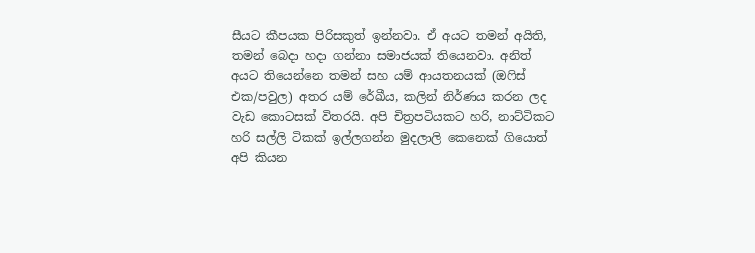සීයට කීපයක පිරිසකුත් ඉන්නවා. ඒ අයට තමන් අයිති, තමන් බෙදා හදා ගන්නා සමාජයක් තියෙනවා. අනිත් අයට තියෙන්නෙ තමන් සහ යම් ආයතනයක් (ඔෆිස් එක/පවුල) අතර යම් රේඛීය, කලින් නිර්ණය කරන ලද වැඩ කොටසක් විතරයි. අපි චිත්‍රපටියකට හරි, නාට්ටිකට හරි සල්ලි ටිකක් ඉල්ලගන්න මුදලාලි කෙනෙක් ගියොත් අපි කියන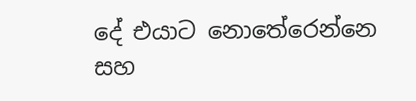දේ එයාට නොතේරෙන්නෙ සහ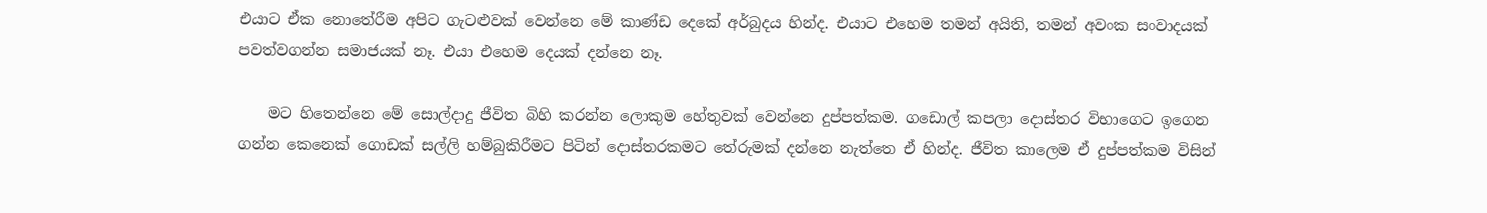එයාට ඒක නොතේරීම අපිට ගැටළුවක් වෙන්නෙ මේ කාණ්ඩ දෙකේ අර්බුදය හින්ද. එයාට එහෙම තමන් අයිති, තමන් අවංක සංවාදයක් පවත්වගන්න සමාජයක් නෑ. එයා එහෙම දෙයක් දන්නෙ නෑ.

    මට හිතෙන්නෙ මේ සොල්දාදු ජීවිත බිහි කරන්න ලොකුම හේතුවක් වෙන්නෙ දුප්පත්කම. ගඩොල් කපලා දොස්තර විභාගෙට ඉගෙන ගන්න කෙනෙක් ගොඩක් සල්ලි හම්බුකිරීමට පිටින් දොස්තරකමට තේරුමක් දන්නෙ නැත්තෙ ඒ හින්ද. ජීවිත කාලෙම ඒ දුප්පත්කම විසින්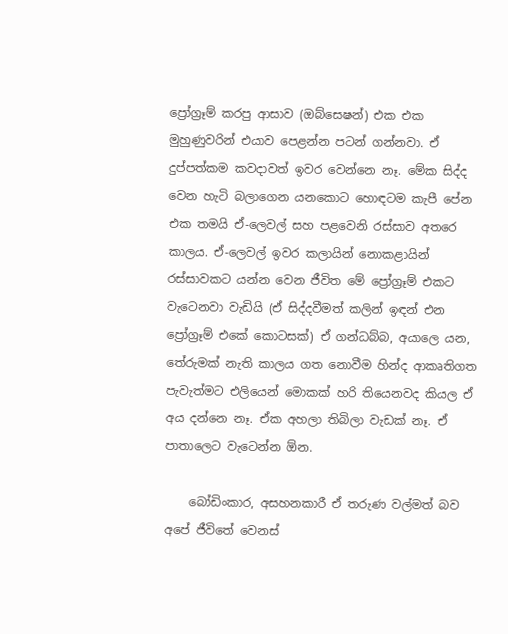ප්‍රෝග්‍රෑම් කරපු ආසාව (ඔබ්සෙෂන්) එක එක මුහුණුවරින් එයාව පෙළන්න පටන් ගන්නවා. ඒ දුප්පත්කම කවදාවත් ඉවර වෙන්නෙ නෑ. මේක සිද්ද වෙන හැටි බලාගෙන යනකොට හොඳටම කැපී පේන එක තමයි ඒ-ලෙවල් සහ පළවෙනි රස්සාව අතරෙ කාලය. ඒ-ලෙවල් ඉවර කලායින් නොකළායින් රස්සාවකට යන්න වෙන ජීවිත මේ ප්‍රෝග්‍රෑම් එකට වැටෙනවා වැඩියි (ඒ සිද්දවීමත් කලින් ඉඳන් එන ප්‍රෝග්‍රෑම් එකේ කොටසක්) ඒ ගන්ධබ්බ, අයාලෙ යන, තේරුමක් නැති කාලය ගත නොවීම හින්ද ආකෘතිගත පැවැත්මට එලියෙන් මොකක් හරි තියෙනවද කියල ඒ අය දන්නෙ නෑ. ඒක අහලා තිබිලා වැඩක් නෑ. ඒ පාතාලෙට වැටෙන්න ඕන.

    බෝඩිංකාර, අසහනකාරී ඒ තරුණ වල්මත් බව අපේ ජීවිතේ වෙනස්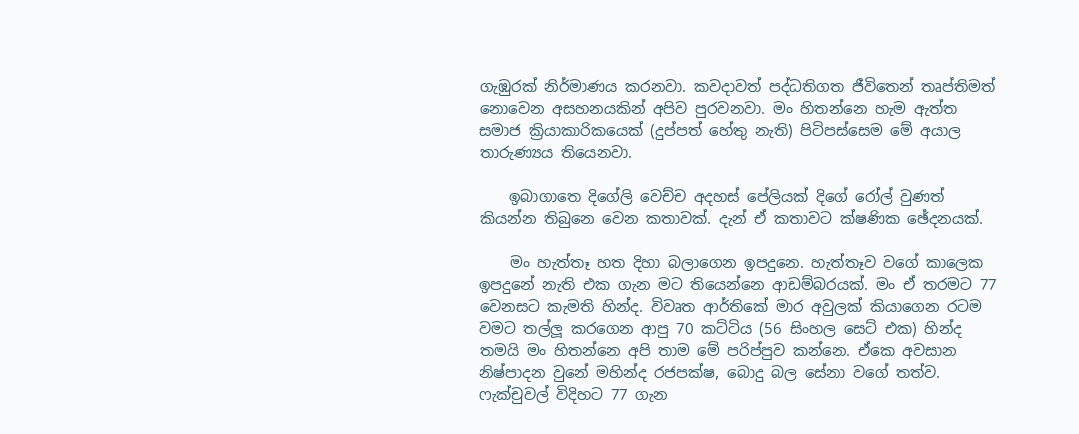ගැඹුරක් නිර්මාණය කරනවා. කවදාවත් පද්ධතිගත ජීවිතෙන් තෘප්තිමත් නොවෙන අසහනයකින් අපිව පුරවනවා. මං හිතන්නෙ හැම ඇත්ත සමාජ ක්‍රියාකාරිකයෙක් (දුප්පත් හේතු නැති) පිටිපස්සෙම මේ අයාල තාරුණ්‍යය තියෙනවා.

    ඉබාගාතෙ දිගේලි වෙච්ච අදහස් පේලියක් දිගේ රෝල් වුණත් කියන්න තිබුනෙ වෙන කතාවක්. දැන් ඒ කතාවට ක්ෂණික ඡේදනයක්.

    මං හැත්තෑ හත දිහා බලාගෙන ඉපදුනෙ. හැත්තෑව වගේ කාලෙක ඉපදුනේ නැති එක ගැන මට තියෙන්නෙ ආඩම්බරයක්. මං ඒ තරමට 77 වෙනසට කැමති හින්ද. විවෘත ආර්තිකේ මාර අවුලක් කියාගෙන රටම වමට තල්ලූ කරගෙන ආපු 70 කට්ටිය (56 සිංහල සෙට් එක) හින්ද තමයි මං හිතන්නෙ අපි තාම මේ පරිප්පුව කන්නෙ. ඒකෙ අවසාන නිෂ්පාදන වුනේ මහින්ද රජපක්ෂ, බොදු බල සේනා වගේ තත්ව. ෆැක්චුවල් විදිහට 77 ගැන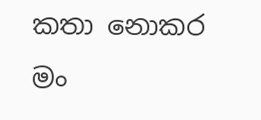කතා නොකර මං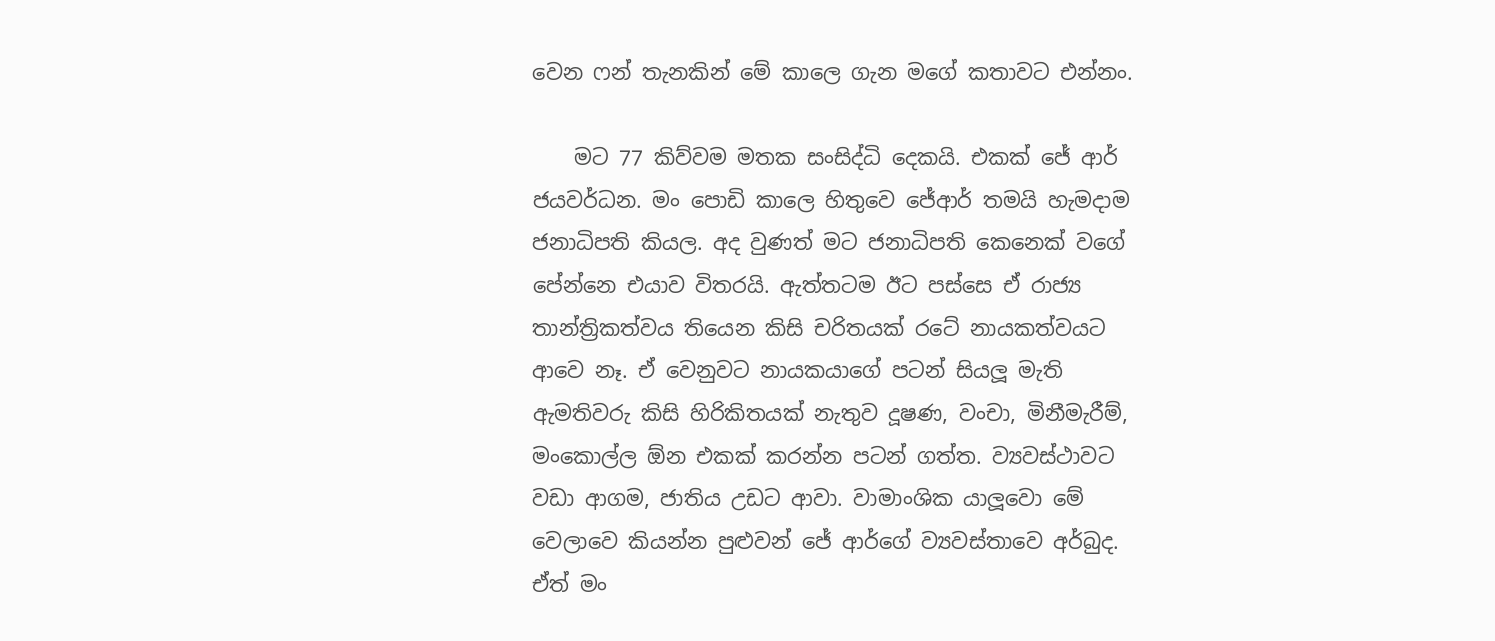වෙන ෆන් තැනකින් මේ කාලෙ ගැන මගේ කතාවට එන්නං.

    මට 77 කිව්වම මතක සංසිද්ධි දෙකයි. එකක් ජේ ආර් ජයවර්ධන. මං පොඩි කාලෙ හිතුවෙ ජේආර් තමයි හැමදාම ජනාධිපති කියල. අද වුණත් මට ජනාධිපති කෙනෙක් වගේ පේන්නෙ එයාව විතරයි. ඇත්තටම ඊට පස්සෙ ඒ රාජ්‍ය තාන්ත්‍රිකත්වය තියෙන කිසි චරිතයක් රටේ නායකත්වයට ආවෙ නෑ. ඒ වෙනුවට නායකයාගේ පටන් සියලූ මැති ඇමතිවරු කිසි හිරිකිතයක් නැතුව දූෂණ, වංචා, මිනීමැරීම්, මංකොල්ල ඕන එකක් කරන්න පටන් ගත්ත. ව්‍යවස්ථාවට වඩා ආගම, ජාතිය උඩට ආවා. වාමාංශික යාලූවො මේ වෙලාවෙ කියන්න පුළුවන් ජේ ආර්ගේ ව්‍යවස්තාවෙ අර්බුද. ඒත් මං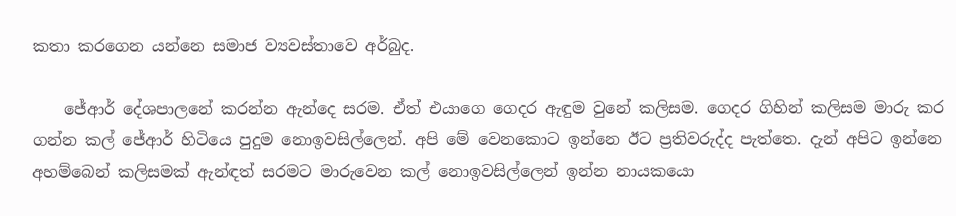කතා කරගෙන යන්නෙ සමාජ ව්‍යවස්තාවෙ අර්බුද.

    ජේආර් දේශපාලනේ කරන්න ඇන්දෙ සරම. ඒත් එයාගෙ ගෙදර ඇඳුම වුනේ කලිසම. ගෙදර ගිහින් කලිසම මාරු කර ගන්න කල් ජේආර් හිටියෙ පුදුම නොඉවසිල්ලෙන්. අපි මේ වෙනකොට ඉන්නෙ ඊට ප්‍රතිවරුද්ද පැත්තෙ. දැන් අපිට ඉන්නෙ අහම්බෙන් කලිසමක් ඇන්ඳත් සරමට මාරුවෙන කල් නොඉවසිල්ලෙන් ඉන්න නායකයො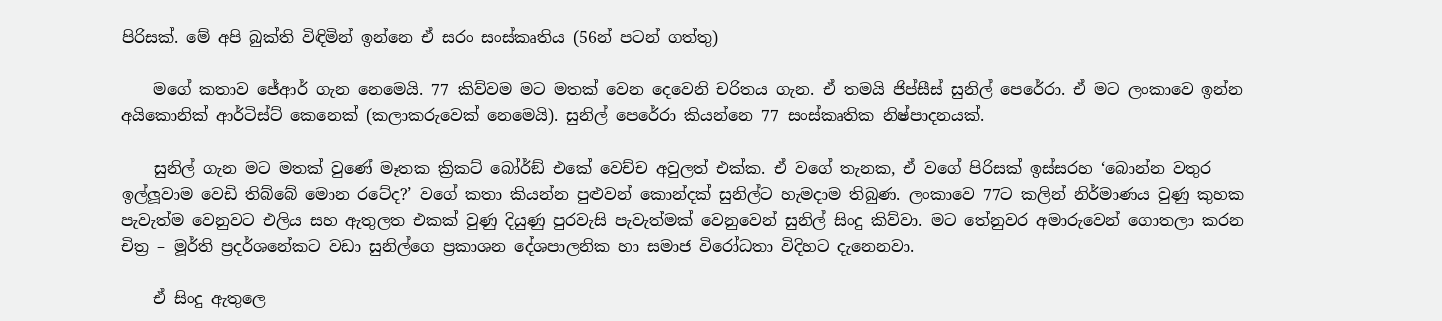පිරිසක්. මේ අපි බුක්ති විඳිමින් ඉන්නෙ ඒ සරං සංස්කෘතිය (56න් පටන් ගත්තු)

    මගේ කතාව ජේආර් ගැන නෙමෙයි. 77 කිව්වම මට මතක් වෙන දෙවෙනි චරිතය ගැන. ඒ තමයි ජිප්සීස් සුනිල් පෙරේරා. ඒ මට ලංකාවෙ ඉන්න අයිකොනික් ආර්ටිස්ට් කෙනෙක් (කලාකරුවෙක් නෙමෙයි). සුනිල් පෙරේරා කියන්නෙ 77 සංස්කෘතික නිෂ්පාදනයක්.

    සුනිල් ගැන මට මතක් වුණේ මෑතක ක්‍රිකට් බෝර්ඞ් එකේ වෙච්ච අවුලත් එක්ක. ඒ වගේ තැනක, ඒ වගේ පිරිසක් ඉස්සරහ ‘බොන්න වතුර ඉල්ලූවාම වෙඩි තිබ්බේ මොන රටේද?’ වගේ කතා කියන්න පුළුවන් කොන්දක් සුනිල්ට හැමදාම තිබුණ. ලංකාවෙ 77ට කලින් නිර්මාණය වුණු කුහක පැවැත්ම වෙනුවට එලිය සහ ඇතුලත එකක් වුණු දියුණු පුරවැසි පැවැත්මක් වෙනුවෙන් සුනිල් සිංදු කිව්වා. මට තේනුවර අමාරුවෙන් ගොතලා කරන චිත්‍ර – මූර්ති ප්‍රදර්ශනේකට වඩා සුනිල්ගෙ ප්‍රකාශන දේශපාලනික හා සමාජ විරෝධතා විදිහට දැනෙනවා.

    ඒ සිංදු ඇතුලෙ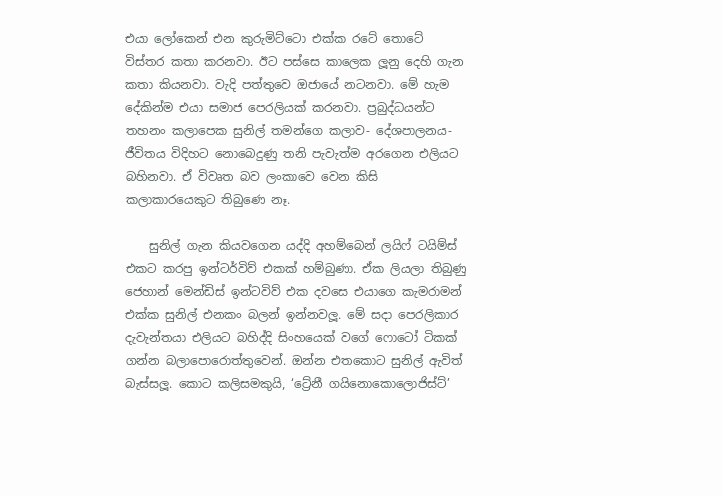එයා ලෝකෙන් එන කුරුමිට්ටො එක්ක රටේ තොටේ විස්තර කතා කරනවා. ඊට පස්සෙ කාලෙක ලූනු දෙහි ගැන කතා කියනවා. වැදි පත්තුවෙ ඔජායේ නටනවා. මේ හැම දේකින්ම එයා සමාජ පෙරලියක් කරනවා. ප්‍රබුද්ධයන්ට තහනං කලාපෙක සුනිල් තමන්ගෙ කලාව- දේශපාලනය- ජීවිතය විදිහට නොබෙදුණු තනි පැවැත්ම අරගෙන එලියට බහිනවා. ඒ විවෘත බව ලංකාවෙ වෙන කිසි කලාකාරයෙකුට තිබුණෙ නෑ.

    සුනිල් ගැන කියවගෙන යද්දි අහම්බෙන් ලයිෆ් ටයිම්ස් එකට කරපු ඉන්ටර්විව් එකක් හම්බුණා. ඒක ලියලා තිබුණු ජෙහාන් මෙන්ඩිස් ඉන්ටවිව් එක දවසෙ එයාගෙ කැමරාමන් එක්ක සුනිල් එනකං බලන් ඉන්නවලූ. මේ සදා පෙරලිකාර දැවැන්තයා එලියට බහිද්දි සිංහයෙක් වගේ ෆොටෝ ටිකක් ගන්න බලාපොරොත්තුවෙන්. ඔන්න එතකොට සුනිල් ඇවිත් බැස්සලූ. කොට කලිසමකුයි, ‘ට්‍රේනී ගයිනොකොලොජිස්ට්’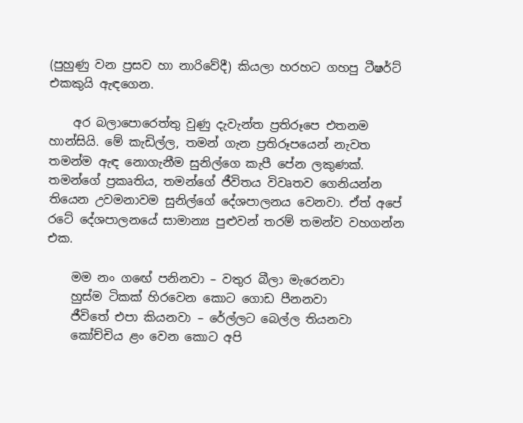(පුහුණු වන ප්‍රසව හා නාරිවේදී) කියලා හරහට ගහපු ටීෂර්ට් එකකුයි ඇඳගෙන.

    අර බලාපොරෙත්තු වුණු දැවැන්ත ප්‍රතිරූපෙ එතනම හාන්සියි. මේ කැඩිල්ල, තමන් ගැන ප්‍රතිරූපයෙන් නැවත තමන්ම ඇඳ නොගැනීම සුනිල්ගෙ කැපී පේන ලකුණක්. තමන්ගේ ප්‍රකෘතිය, තමන්ගේ ජීවිතය විවෘතව ගෙනියන්න තියෙන උවමනාවම සුනිල්ගේ දේශපාලනය වෙනවා. ඒත් අපේ රටේ දේශපාලනයේ සාමාන්‍ය පුළුවන් තරම් තමන්ව වහගන්න එක.

    මම නං ගඟේ පනිනවා – වතුර බීලා මැරෙනවා
    හුස්ම ටිකක් හිරවෙන කොට ගොඩ පීනනවා
    ජීවිතේ එපා කියනවා – රේල්ලට බෙල්ල තියනවා
    කෝච්චිය ළං වෙන කොට අපි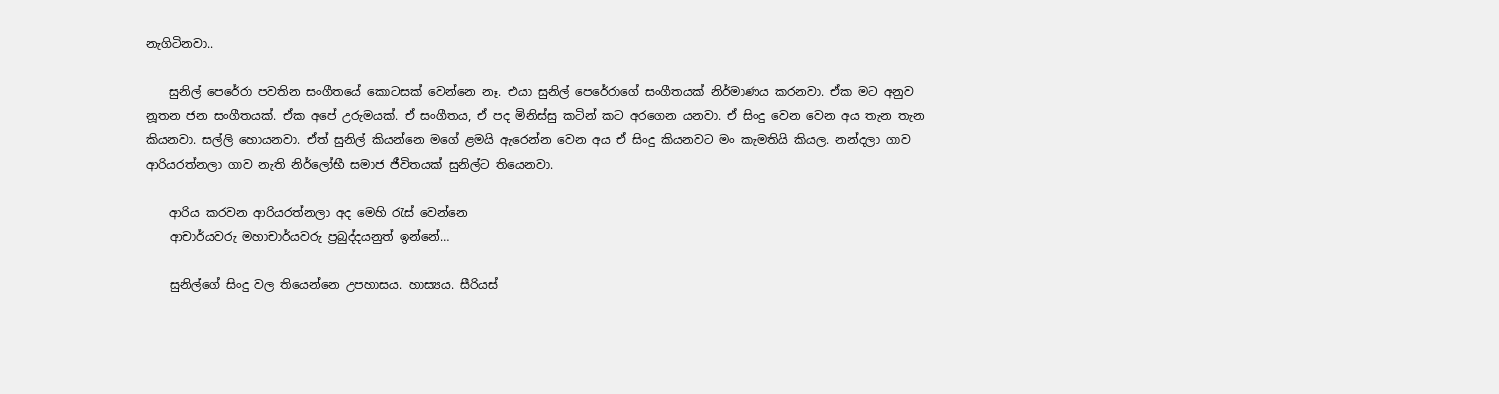නැගිටිනවා..

    සුනිල් පෙරේරා පවතින සංගීතයේ කොටසක් වෙන්නෙ නෑ. එයා සුනිල් පෙරේරාගේ සංගීතයක් නිර්මාණය කරනවා. ඒක මට අනුව නූතන ජන සංගීතයක්. ඒක අපේ උරුමයක්. ඒ සංගීතය, ඒ පද මිනිස්සු කටින් කට අරගෙන යනවා. ඒ සිංදු වෙන වෙන අය තැන තැන කියනවා. සල්ලි හොයනවා. ඒත් සුනිල් කියන්නෙ මගේ ළමයි ඇරෙන්න වෙන අය ඒ සිංදු කියනවට මං කැමතියි කියල. නන්දලා ගාව ආරියරත්නලා ගාව නැති නිර්ලෝභී සමාජ ජීවිතයක් සුනිල්ට තියෙනවා.

    ආරිය කරවන ආරියරත්නලා අද මෙහි රැස් වෙන්නෙ
    ආචාර්යවරු මහාචාර්යවරු ප්‍රබුද්දයනුත් ඉන්නේ…

    සුනිල්ගේ සිංදු වල තියෙන්නෙ උපහාසය. හාස්‍යය. සීරියස්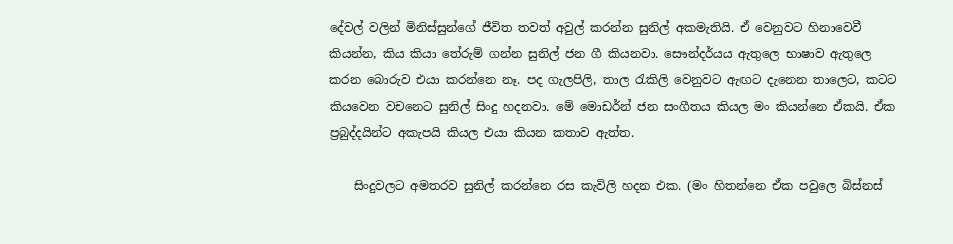දේවල් වලින් මිනිස්සුන්ගේ ජීවිත තවත් අවුල් කරන්න සුනිල් අකමැතියි. ඒ වෙනුවට හිනාවෙවී කියන්න, කිය කියා තේරුම් ගන්න සුනිල් ජන ගී කියනවා. සෞන්දර්යය ඇතුලෙ භාෂාව ඇතුලෙ කරන බොරුව එයා කරන්නෙ නෑ. පද ගැලපිලි, තාල රැකිලි වෙනුවට ඇඟට දැනෙන තාලෙට, කටට කියවෙන වචනෙට සුනිල් සිංදු හදනවා. මේ මොඩර්න් ජන සංගීතය කියල මං කියන්නෙ ඒකයි. ඒක ප්‍රබුද්දයින්ට අකැපයි කියල එයා කියන කතාව ඇත්ත.

    සිංදුවලට අමතරව සුනිල් කරන්නෙ රස කැවිලි හදන එක. (මං හිතන්නෙ ඒක පවුලෙ බිස්නස්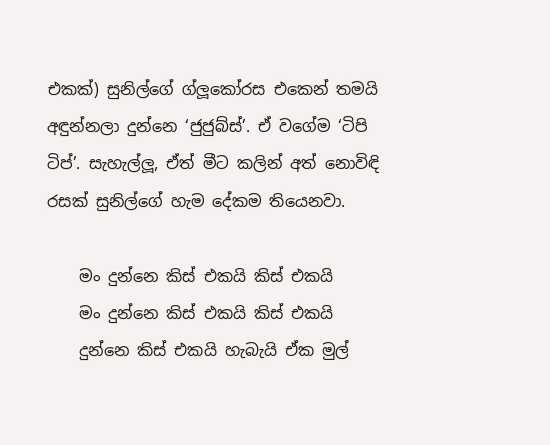එකක්) සුනිල්ගේ ග්ලූකෝරස එකෙන් තමයි අඳුන්නලා දුන්නෙ ‘ජුජුබ්ස්’. ඒ වගේම ‘ටිපි ටිප්’. සැහැල්ලූ, ඒත් මීට කලින් අත් නොවිඳි රසක් සුනිල්ගේ හැම දේකම තියෙනවා.

    මං දුන්නෙ කිස් එකයි කිස් එකයි
    මං දුන්නෙ කිස් එකයි කිස් එකයි
    දුන්නෙ කිස් එකයි හැබැයි ඒක මුල්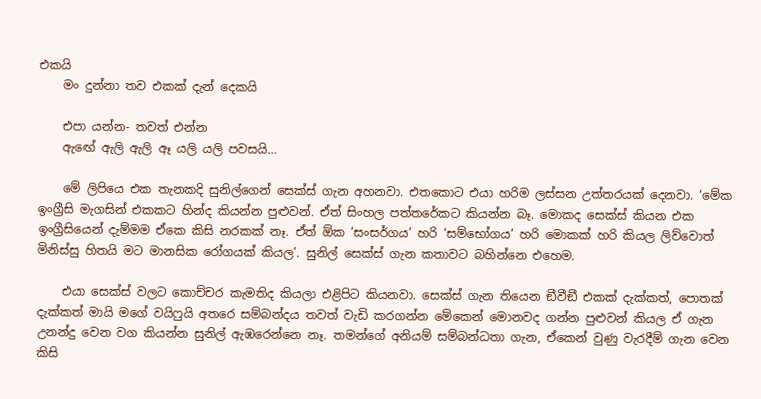එකයි
    මං දුන්නා තව එකක් දැන් දෙකයි

    එපා යන්න- තවත් එන්න
    ඇඟේ ඇලි ඇලි ඈ යලි යලි පවසයි…

    මේ ලිපියෙ එක තැනකදි සුනිල්ගෙන් සෙක්ස් ගැන අහනවා. එතකොට එයා හරිම ලස්සන උත්තරයක් දෙනවා. ‘මේක ඉංග්‍රීසි මැගසින් එකකට හින්ද කියන්න පුළුවන්. ඒත් සිංහල පත්තරේකට කියන්න බෑ. මොකද සෙක්ස් කියන එක ඉංග්‍රීසියෙන් දැම්මම ඒකෙ කිසි නරකක් නෑ. ඒත් ඕක ‘සංසර්ගය’ හරි ‘සම්භෝගය’ හරි මොකක් හරි කියල ලිව්වොත් මිනිස්සු හිතයි මට මානසික රෝගයක් කියල’. සුනිල් සෙක්ස් ගැන කතාවට බහින්නෙ එහෙම.

    එයා සෙක්ස් වලට කොච්චර කැමතිද කියලා එළිපිට කියනවා. සෙක්ස් ගැන තියෙන ඞීවීඞී එකක් දැක්කත්, පොතක් දැක්කත් මායි මගේ වයිෆුයි අතරෙ සම්බන්දය තවත් වැඩි කරගන්න මේකෙන් මොනවද ගන්න පුළුවන් කියල ඒ ගැන උනන්දු වෙන වග කියන්න සුනිල් ඇඹරෙන්නෙ නෑ. තමන්ගේ අනියම් සම්බන්ධතා ගැන, ඒකෙන් වුණු වැරදීම් ගැන වෙන කිසි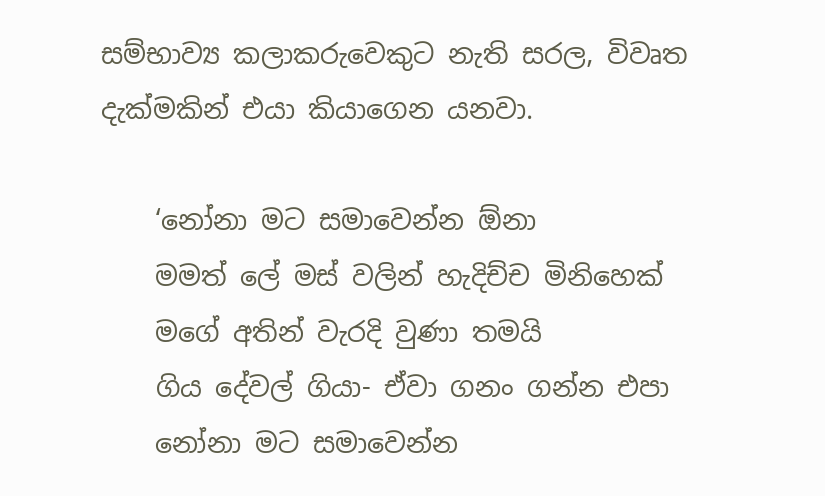සම්භාව්‍ය කලාකරුවෙකුට නැති සරල, විවෘත දැක්මකින් එයා කියාගෙන යනවා.

    ‘නෝනා මට සමාවෙන්න ඕනා
    මමත් ලේ මස් වලින් හැදිච්ච මිනිහෙක්
    මගේ අතින් වැරදි වුණා තමයි
    ගිය දේවල් ගියා- ඒවා ගනං ගන්න එපා
    නෝනා මට සමාවෙන්න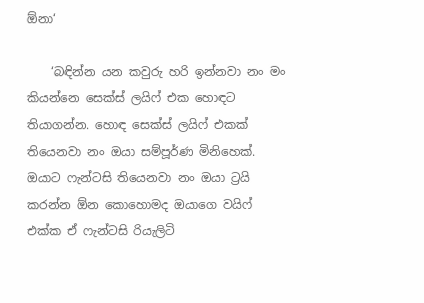ඕනා‘

    ‘බඳින්න යන කවුරු හරි ඉන්නවා නං මං කියන්නෙ සෙක්ස් ලයිෆ් එක හොඳට තියාගන්න. හොඳ සෙක්ස් ලයිෆ් එකක් තියෙනවා නං ඔයා සම්පූර්ණ මිනිහෙක්. ඔයාට ෆැන්ටසි තියෙනවා නං ඔයා ට්‍රයි කරන්න ඕන කොහොමද ඔයාගෙ වයිෆ් එක්ක ඒ ෆැන්ටසි රියැලිටි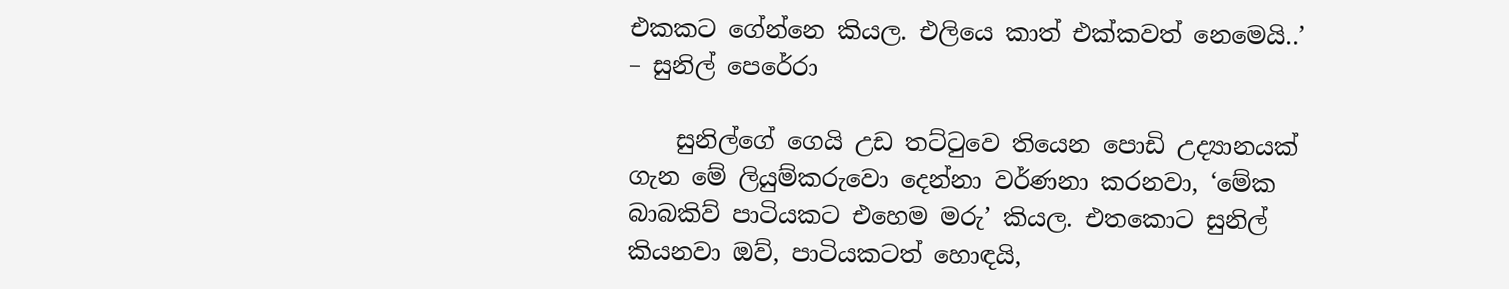එකකට ගේන්නෙ කියල. එලියෙ කාත් එක්කවත් නෙමෙයි..’ – සුනිල් පෙරේරා

    සුනිල්ගේ ගෙයි උඩ තට්ටුවෙ තියෙන පොඩි උද්‍යානයක් ගැන මේ ලියුම්කරුවො දෙන්නා වර්ණනා කරනවා, ‘මේක බාබකිව් පාටියකට එහෙම මරු’ කියල. එතකොට සුනිල් කියනවා ඔව්, පාටියකටත් හොඳයි,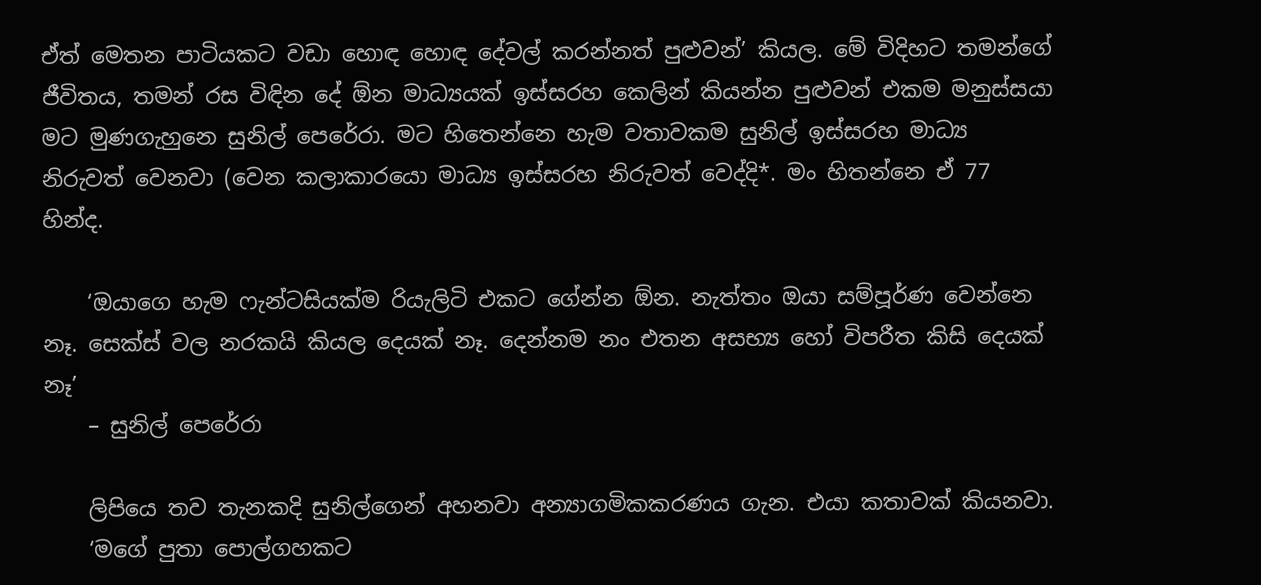ඒත් මෙතන පාටියකට වඩා හොඳ හොඳ දේවල් කරන්නත් පුළුවන්’ කියල. මේ විදිහට තමන්ගේ ජීවිතය, තමන් රස විඳින දේ ඕන මාධ්‍යයක් ඉස්සරහ කෙලින් කියන්න පුළුවන් එකම මනුස්සයා මට මුණගැහුනෙ සුනිල් පෙරේරා. මට හිතෙන්නෙ හැම වතාවකම සුනිල් ඉස්සරහ මාධ්‍ය නිරුවත් වෙනවා (වෙන කලාකාරයො මාධ්‍ය ඉස්සරහ නිරුවත් වෙද්දි*. මං හිතන්නෙ ඒ 77 හින්ද.

    ‘ඔයාගෙ හැම ෆැන්ටසියක්ම රියැලිටි එකට ගේන්න ඕන. නැත්තං ඔයා සම්පූර්ණ වෙන්නෙ නෑ. සෙක්ස් වල නරකයි කියල දෙයක් නෑ. දෙන්නම නං එතන අසභ්‍ය හෝ විපරීත කිසි දෙයක් නෑ’
    – සුනිල් පෙරේරා

    ලිපියෙ තව තැනකදි සුනිල්ගෙන් අහනවා අන්‍යාගමිකකරණය ගැන. එයා කතාවක් කියනවා.
    ‘මගේ පුතා පොල්ගහකට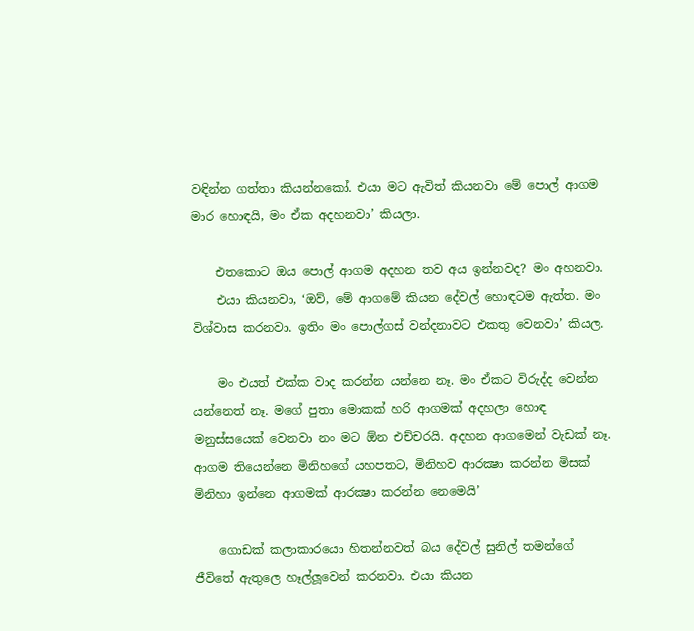වඳින්න ගත්තා කියන්නකෝ. එයා මට ඇවිත් කියනවා මේ පොල් ආගම මාර හොඳයි, මං ඒක අදහනවා’ කියලා.

    එතකොට ඔය පොල් ආගම අදහන තව අය ඉන්නවද? මං අහනවා.
    එයා කියනවා, ‘ඔව්, මේ ආගමේ කියන දේවල් හොඳටම ඇත්ත. මං විශ්වාස කරනවා. ඉතිං මං පොල්ගස් වන්දනාවට එකතු වෙනවා’ කියල.

    මං එයත් එක්ක වාද කරන්න යන්නෙ නෑ. මං ඒකට විරුද්ද වෙන්න යන්නෙත් නෑ. මගේ පුතා මොකක් හරි ආගමක් අදහලා හොඳ මනුස්සයෙක් වෙනවා නං මට ඕන එච්චරයි. අදහන ආගමෙන් වැඩක් නෑ. ආගම තියෙන්නෙ මිනිහගේ යහපතට, මිනිහව ආරක්‍ෂා කරන්න මිසක් මිනිහා ඉන්නෙ ආගමක් ආරක්‍ෂා කරන්න නෙමෙයි’

    ගොඩක් කලාකාරයො හිතන්නවත් බය දේවල් සුනිල් තමන්ගේ ජීවිතේ ඇතුලෙ හෑල්ලූවෙන් කරනවා. එයා කියන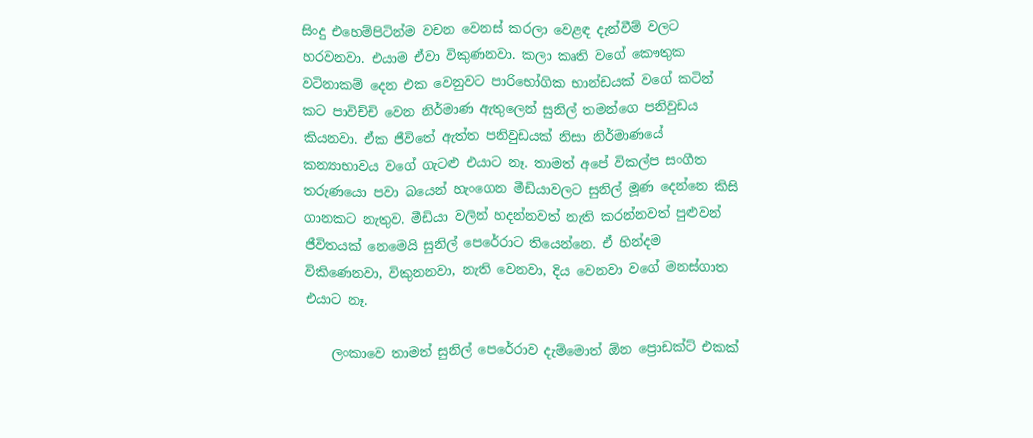සිංදු එහෙම්පිටින්ම වචන වෙනස් කරලා වෙළඳ දැන්වීම් වලට හරවනවා. එයාම ඒවා විකුණනවා. කලා කෘති වගේ කෞතුක වටිනාකම් දෙන එක වෙනුවට පාරිභෝගික භාන්ඩයක් වගේ කටින් කට පාවිච්චි වෙන නිර්මාණ ඇතුලෙන් සුනිල් තමන්ගෙ පනිවුඩය කියනවා. ඒක ජීවිතේ ඇත්ත පනිවුඩයක් නිසා නිර්මාණයේ කන්‍යාභාවය වගේ ගැටළු එයාට නෑ. තාමත් අපේ විකල්ප සංගීත තරුණයො පවා බයෙන් හැංගෙන මීඩියාවලට සුනිල් මූණ දෙන්නෙ කිසි ගානකට නැතුව. මීඩියා වලින් හදන්නවත් නැති කරන්නවත් පුළුවන් ජීවිතයක් නෙමෙයි සුනිල් පෙරේරාට තියෙන්නෙ. ඒ හින්දම විකිණෙනවා, විකුනනවා, නැති වෙනවා, දිය වෙනවා වගේ මනස්ගාත එයාට නෑ.

    ලංකාවෙ තාමත් සුනිල් පෙරේරාව දැම්මොත් ඕන ප්‍රොඩක්ට් එකක්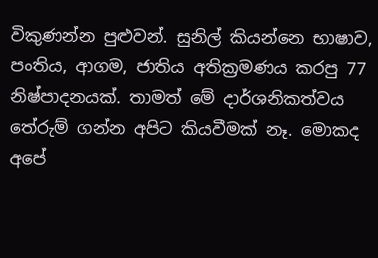විකුණන්න පුළුවන්. සුනිල් කියන්නෙ භාෂාව, පංතිය, ආගම, ජාතිය අතික්‍රමණය කරපු 77 නිෂ්පාදනයක්. තාමත් මේ දාර්ශනිකත්වය තේරුම් ගන්න අපිට කියවීමක් නෑ. මොකද අපේ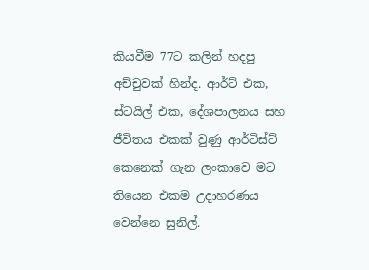කියවීම 77ට කලින් හදපු අච්චුවක් හින්ද. ආර්ට් එක, ස්ටයිල් එක, දේශපාලනය සහ ජීවිතය එකක් වුණු ආර්ටිස්ට් කෙනෙක් ගැන ලංකාවෙ මට තියෙන එකම උදාහරණය වෙන්නෙ සුනිල්.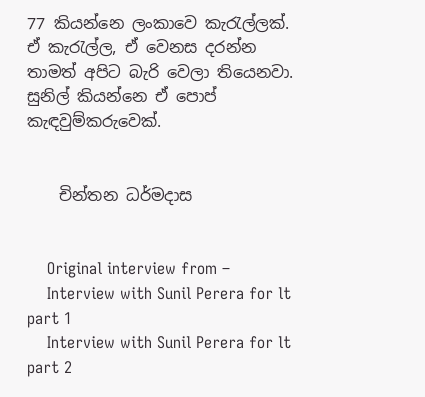77 කියන්නෙ ලංකාවෙ කැරැල්ලක්. ඒ කැරැල්ල, ඒ වෙනස දරන්න තාමත් අපිට බැරි වෙලා තියෙනවා. සුනිල් කියන්නෙ ඒ පොප් කැඳවුම්කරුවෙක්.


    චින්තන ධර්මදාස


    Original interview from –
    Interview with Sunil Perera for lt part 1
    Interview with Sunil Perera for lt part 2